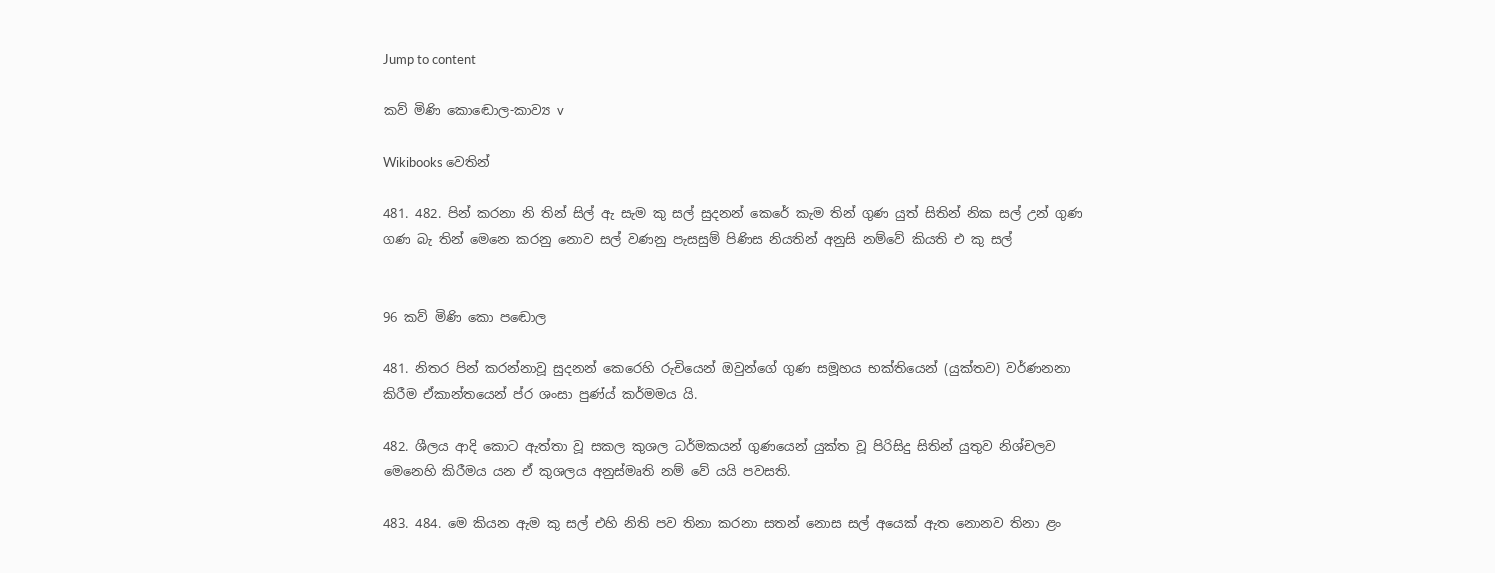Jump to content

කව් මිණි කොඬොල-කාව්‍ය v

Wikibooks වෙතින්

481. 482. පින් කරනා නි තින් සිල් ඇ සැම කු සල් සුදනන් කෙරේ කැම තින් ගුණ යුත් සිතින් නික සල් උන් ගුණ ගණ බැ තින් මෙනෙ කරනු නොව සල් වණනු පැසසුම් පිණිස නියතින් අනුසි නම්වේ කියති එ කු සල්


96 කව් මිණි කො‍ පඬොල

481. නිතර පින් කරන්නාවූ සුදනන් කෙරෙහි රුචියෙන් ඔවුන්ගේ ගුණ සමූහය භක්තියෙන් (යුක්තව) වර්ණනනා කිරීම ඒකාන්තයෙන් ප්ර ශංසා පුණ්ය් කර්මමය යි.

482. ශීලය ආදි කොට ඇත්තා වූ සකල කුශල ධර්මකයන් ගුණයෙන් යුක්ත වූ පිරිසිදු සිතින් යුතුව නිශ්චලව මෙනෙහි කිරීමය යන ඒ කුශලය අනුස්මෘති නම් වේ යයි පවසති.

483. 484. මෙ කියන ඇම කු සල් එහි නිති පව තිනා කරනා සතන් නොස සල් අයෙක් ඇත නොනව තිනා ළං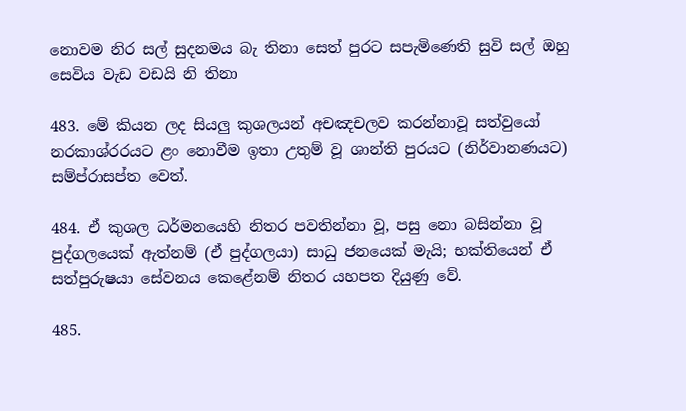නොවම නිර සල් සුදනමය බැ තිනා සෙත් පුරට සපැමිණෙති සුවි සල් ඔහු සෙවිය වැඩ වඩයි ‍නි තිනා

483. මේ කියන ලද සියලු කුශලයන් අචඤචලව කරන්නාවූ සත්වුයෝ නරකාශ්රරයට ළං නොවීම ඉතා උතුම් වූ ශාන්ති පුරයට (නිර්වානණයට) සම්ප්රාසප්ත වෙත්.

484. ඒ කුශල ධර්මනයෙහි නිතර පවතින්නා වූ, පසු නො බසින්නා වූ පුද්ගලයෙක් ඇත්නම් (ඒ පුද්ගලයා) සාධු ජනයෙක් මැයි; භක්තියෙන් ඒ සත්පුරුෂයා සේවනය කෙළේනම් නිතර යහපත දියුණු වේ.

485.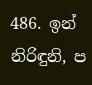486. ඉන් නිරිඳුනි, ප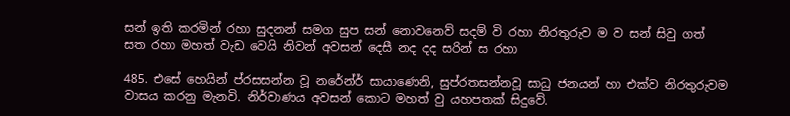සන් ඉති කරමින් රහා සුදනන් සමග සුප සන් නොවනෙව් සදම් වි රහා නිරතුරුව ම ව සන් සිවු ගත් සත රහා මහත් වැඩ වෙයි නිවන් අවසන් දෙසී නද දද සරින් ස රහා

485. එසේ හෙයින් ප්රසසන්න වූ නරේන්ර් සායාණෙනි, සුප්රතසන්නවූ සාධු ජනයන් හා එක්ව නිරතුරුවම වාසය කරනු මැනවි. නිර්වාණය අවසන් කොට මහත් වු යහපතක් සිදුවේ.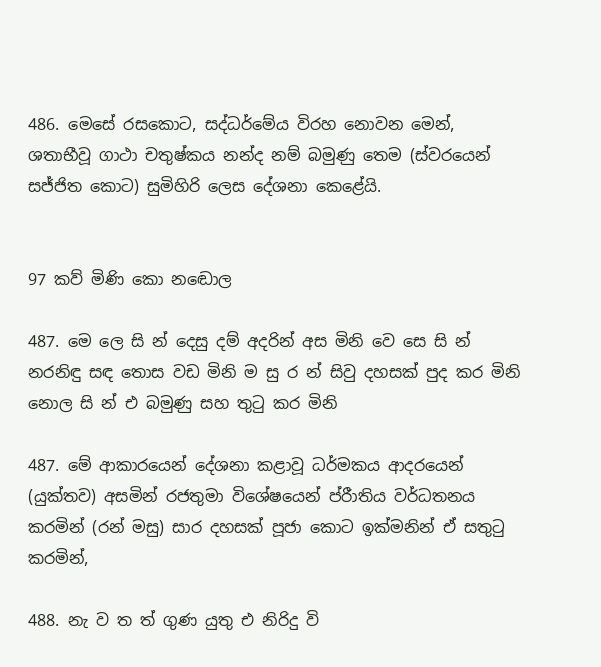486. මෙසේ රසකොට, සද්ධර්මේය විරහ නොවන මෙන්, ශතාභීවූ ගාථා චතුෂ්කය නන්ද නම් බමුණු තෙම (ස්වරයෙන් සජ්ජිත කොට) සුමිහිරි ලෙස දේශනා කෙළේයි.


97 කව් මිණි කො‍ නඬොල

487. මෙ ලෙ සි න් දෙසු දම් අදරින් අස මිනි වෙ‍ සෙ සි න් නරනිඳු සඳ තොස වඩ මිනි ම සු ර න් සිවු දහසක් පුද කර ‍මිනි නොල සි න් එ බමුණු සහ තුටු කර මිනි

487. මේ ආකාරයෙන් දේශනා කළාවූ ධර්මකය ආදරයෙන් (යුක්තව) අසමින් රජතුමා විශේෂයෙන් ‍ප්රීාතිය වර්ධතනය කරමින් (රන් මසු) සාර දහසක් පූජා කොට ඉක්මනින් ඒ සතුටු කරමින්,

488. නැ ව ත ත් ගුණ යුතු එ නිරිදු වි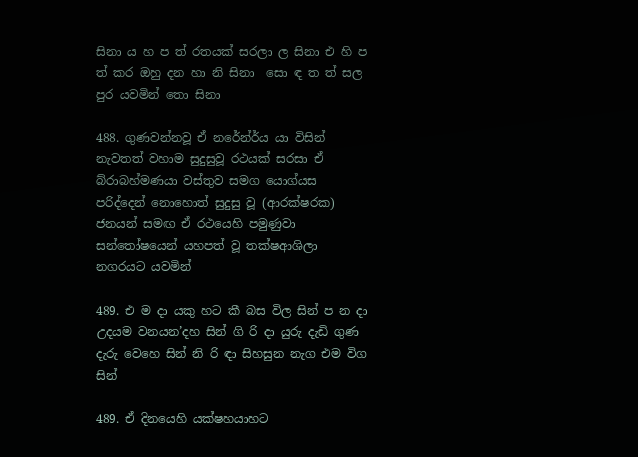සිනා ය හ ප ත් රතයක් සරලා ල සිනා එ හි ප ත් කර ඔහු දන හා නි සිනා ‍ සො ඳ ත ත් සල පුර යවමින් තො සිනා

488. ගුණවන්නවූ ඒ නරේන්ර්ය යා විසින් නැවතත් වහාම සුදුසුවූ රථයක් සරසා ඒ බ්රාබහ්මණයා වස්තුව සමග යොග්යස පරිද්දෙන් නොහොත් සුදුසු වූ (ආරක්ෂරක) ජනයන් සමඟ ඒ රථයෙහි පමුණුවා සන්තෝෂයෙන් යහපත් වූ තක්ෂආශිලා නගරයට යවමින්

489. එ ම දා යකු හට කී බස විල සින් ප න දා උදයම වනයන’දහ සින් ගි රි දා යුරු දැඩි ගුණ දැරු වෙහෙ සින් නි රි ඳා සිහසුන නැග එම ‍විග සින්

489. ඒ දිනයෙහි යක්ෂහයාහට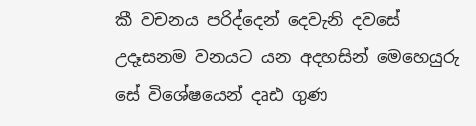කී වචනය පරිද්දෙන් දෙවැනි දවසේ උදෑසනම වනයට යන අදහසින් මෙහෙයුරු සේ විශේෂයෙන් දෘඪ ගුණ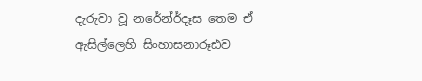දැරුවා වූ නරේන්ර්දෑස තෙම ඒ ඇසිල්ලෙහි සිංහාසනාරූඪව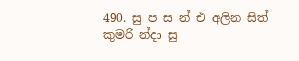490. සු ප ස න් එ අලින සිත් කුමරි න්දා සු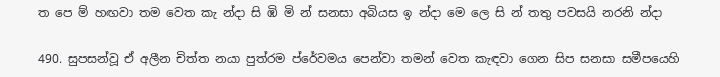ත පෙ ම් හඟවා තම වෙත කැ න්දා සි ඹි මි න් සනසා අබියස ඉ න්දා මෙ‍ ලෙ සි න් තතු පවසයි නරනි න්දා

490. සුපසන්වූ ඒ අලීන චිත්ත නයා පුත්රම ප්රේවමය පෙන්වා තමන් වෙත කැඳවා ගෙන සිප සනසා සමීපයෙහි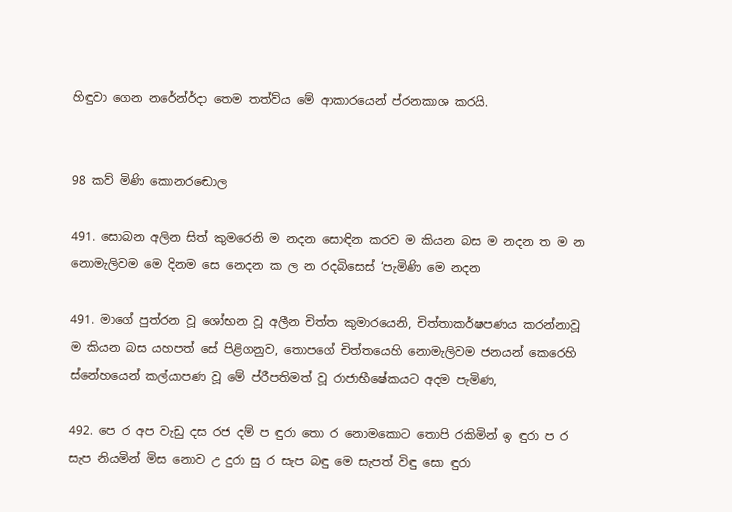හිඳුවා ගෙන නරේන්ර්දා තෙම තත්ව්ය මේ ආකාරයෙන් ප්රනකාශ ‍කරයි.


98 කව් මිණි කො‍නරඬොල

491. සොබන අලින සිත් කුමරෙනි ම නදන සොඳින කරව ම කියන බස ම නදන ත ම න නොමැලිවම මෙ දිනම සෙ නෙදන ක ල න රදබිසෙස් ‘පැමිණි මෙ නදන

491. මාගේ පුත්රන වූ ශෝභන වූ අලීන චිත්ත කුමාරයෙනි, චිත්තාකර්ෂපණය කරන්නාවූ ම කියන බස යහපත් සේ පිළිගනුව, තොපගේ චිත්තයෙහි නොමැලිවම ජනයන් කෙරෙහි ස්නේහයෙන් කල්යාපණ වූ මේ ප්රීපති‍මත් වූ රාජාභීෂේකයට අදම පැමිණ,

492. පෙ ර අප වැඩු දස රජ දම් ප ඳුරා තො ර නොමකොට තොපි රකිමින් ඉ ඳුරා ප ර සැප නියමින් මිස නොව උ දුරා සු ර සැප බඳු මෙ සැපත් විඳු සො ඳුරා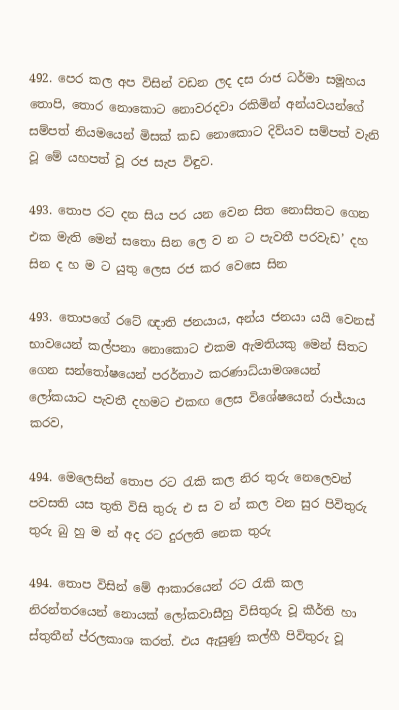492. පෙර කල අප විසින් වඩන ලද දස රාජ ධර්මා සමූහය තොපි, තොර නොකොට නොවරදවා රකිමින් අන්යවයන්ගේ සම්පත් ‍නියමයෙන් මිසක් කඩ නොකොට දිව්යව සම්පත් වැනි වූ මේ යහපත් වූ රජ සැප විඳුව.

493. තොප රට දන සිය පර යන වෙන සිත නොසිතට ගෙන එක මැති මෙන් ‍සතො සින ලෙ ව න ට පැවතී පරවැඩ’ දහ සින ද හ ම ට යුතු ලෙස රජ කර වෙසෙ සින

493. තොපගේ රටේ ඥාති ජනයාය, අන්ය ජනයා යයි වෙනස් භාවයෙන් කල්පනා නො‍කොට එකම ඇමතියකු මෙන් සිතට ගෙන ‍සන්තෝෂයෙන් පරර්තාථ කරණාධ්යාමශයෙන් ලෝකයාට පැවතී දහමට එකඟ ලෙස විශේෂයෙන් රාජ්යාය කරව,

494. මෙලෙසින් තොප රට රැකි කල නිර තුරු නෙලෙවන් පවසති යස තුති විසි තුරු එ ස ව න් කල වන සුර පිවිතුරු තුරු බු හු ම න් අද රට දුරලති නෙක තුරු

494. තොප විසින් මේ ආකාරයෙන් රට රැකි කල නිරන්තරයෙන් නොයක් ලෝකවාසීහු විසිතුරු වූ කීර්ති හා ස්තුතීන් ප්රලකාශ කරත්. එය ඇසු‍ණු කල්හී පිවිතුරු වූ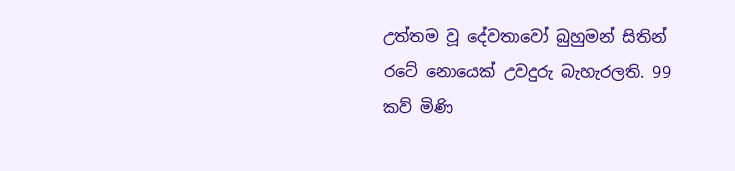උත්තම වූ දේවතාවෝ බුහුමන් සිතින් රටේ නොයෙක් උවදුරු බැහැරලති. 99 කව් මිණි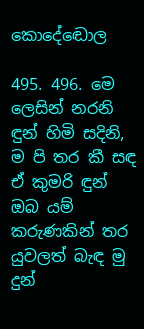කො‍දේඬොල

495. 496. මෙ ලෙසින් නරනි ඳුන් හිමි සදිනි, ම පි තර කී සඳ ඒ කුමරි ඳුන් ඔබ යම් කරුණකින් තර යුවලත් බැඳ මු දුන්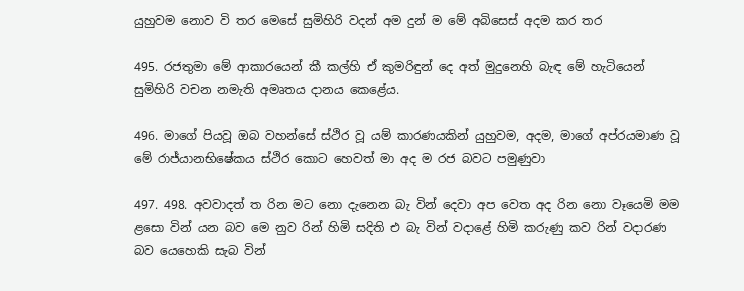යුහුවම නොව වි තර මෙසේ සුමිහිරි වදන් අම දුන් ම මේ අබිසෙස් අදම කර තර

495. රජතුමා මේ ආකාරයෙන් කී කල්හි ඒ කුමරිඳුන් දෙ අත් මුදුනෙහි බැඳ මේ හැටියෙන් සුමිහිරි වචන නමැති අමෘතය දානය කෙළේය.

496. මාගේ පියවූ ඔබ වහන්සේ ස්ථිර වූ යම් කාරණයකින් යුහුවම, අදම, මාගේ අප්රයමාණ වූ මේ රාජ්යානභිෂේකය ස්ථිර කොට හෙවත් මා අද ම රජ බවට පමුණුවා

497. 498. අවවාදත් ත රින මට නො දැනෙන බැ වින් දෙවා අප වෙත අද රින නො වෑයෙමි මම ළසො වින් යන බව මෙ නුව රින් හිමි සදිති එ බැ වින් වදාළේ හිමි කරුණු කව රින් වදාරණ බව යෙහෙකි සැබ වින්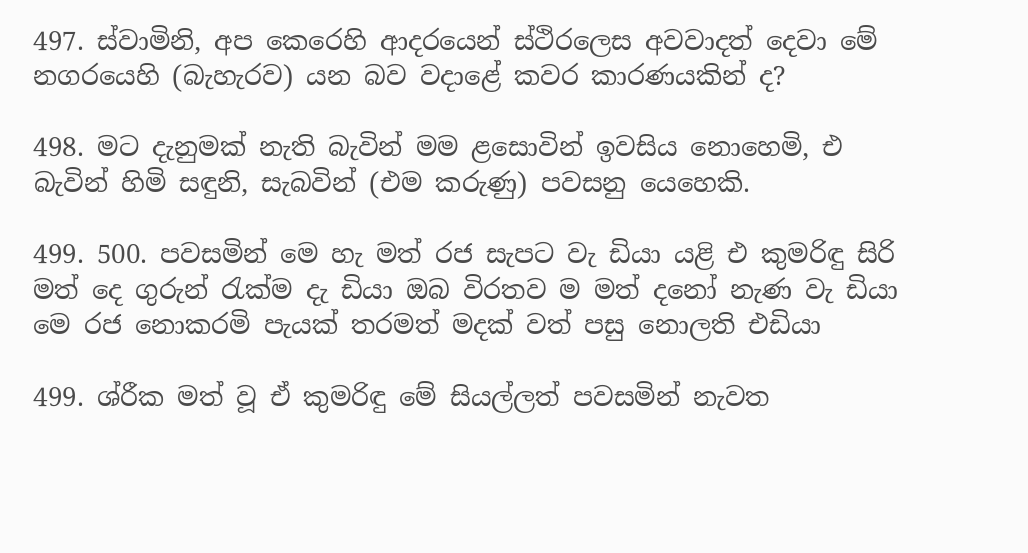497. ස්වාමිනි, අප කෙරෙහි ආදරයෙන් ස්ථිරලෙස අවවාදත් දෙවා මේ නගරයෙහි (බැහැරව) යන බව වදාළේ කවර කාරණයකින් ද?

498. මට දැනුමක් නැති බැවින් මම ළසොවින් ඉවසිය නොහෙමි, එ බැවින් හිමි සඳුනි, සැබවින් (එම කරුණු) පවසනු යෙහෙකි.

499. 500. පවසමින් මෙ හැ මත් රජ සැපට වැ ඩියා යළි එ කුමරිඳු සිරි මත් දෙ ගුරුන් රැක්ම ‍දැ ඩියා ඔබ විරතව ම මත් දනෝ නැණ වැ ඩියා මෙ රජ නොකරමි පැයක් තරමත් මදක් වත් පසු නොලති එඩියා

499. ශ්රීක මත් වූ ඒ කුමරිඳු මේ සියල්ලත් පවසමින් නැවත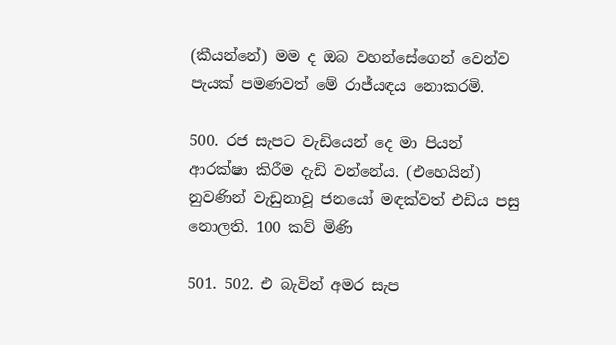(කීයන්නේ) මම ද ඔබ වහන්සේගෙන් වෙන්ව පැයක් පමණවත් මේ රාජ්යඳය නොකරමි.

500. රජ සැපට වැඩියෙන් දෙ මා පියන් ආරක්ෂා කිරීම දැඩි වන්නේය. (එහෙයින්) නුවණින් වැඩුනාවූ ජනයෝ මඳක්වත් එඩිය පසු නොලති. 100 කව් මිණි

501. 502. එ බැවින් අමර සැප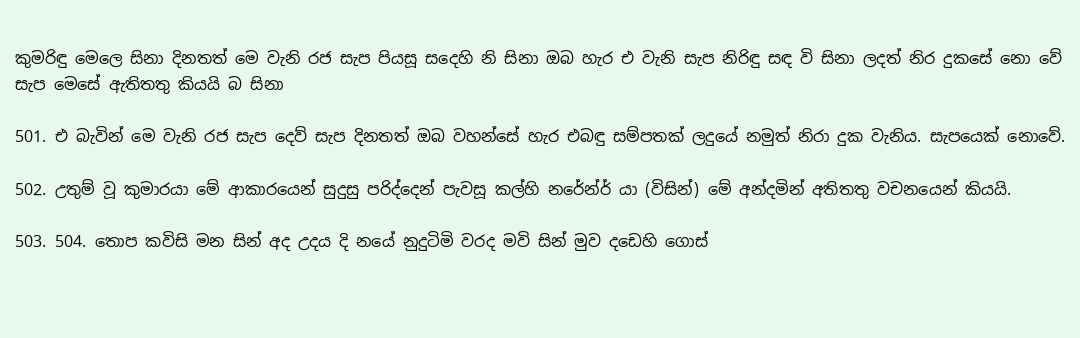කුමරිඳු මෙලෙ සිනා දිනතත් මෙ වැනි රජ සැප පියසූ ස‍දෙහි නි සිනා ඔබ හැර එ වැනි සැප නිරිඳු සඳ වි සිනා ලදත් නිර දු‍කසේ නො වේ සැප මෙසේ ඇතිතතු කියයි බ සිනා

501. එ බැවින් මෙ වැනි රජ සැප දෙව් සැප දිනතත් ඔබ වහන්සේ හැර එබඳු සම්පතක් ලදුයේ නමුත් නිරා දුක වැනිය. සැපයෙක් නොවේ.

502. උතුම් වූ කුමාරයා මේ ආකාරයෙන් සුදුසු පරිද්දෙන් පැවසූ කල්හි නරේන්ර් යා (විසින්) මේ අන්දමින් අතිතතු වචනයෙන් කියයි.

503. 504. තොප ‍කවිසි මන සින් අද උදය දි නයේ නුදුටිමි වරද මවි සින් මුව දඩෙහි ගොස්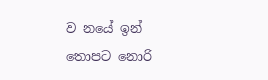ව නයේ ඉන් තොපට නොරි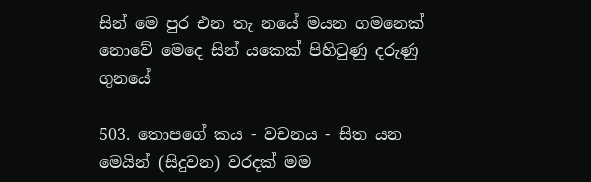සින් මෙ පුර එන තැ නයේ මයන ගමනෙක් නොවේ මෙදෙ සින් ‍යකෙක් පිහිටුණු දරුණු ගුනයේ

503. තොපගේ කය - වචනය - සිත යන මෙයින් (සිදුවන) වරදක් මම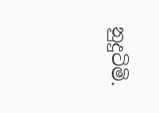නුදුටිමි.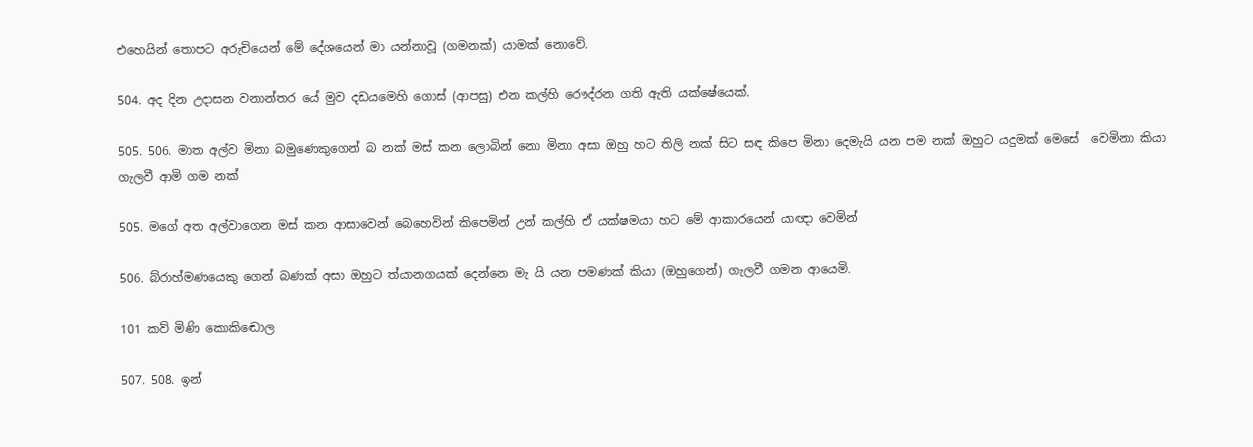එහෙයින් තොපට අරුචියෙන් මේ දේශයෙන් මා යන්නාවූ (ගමනක්) යාමක් නොවේ.

504. අද දින උදාසන වනාන්තර යේ මුව දඩයමෙහි ගොස් (ආපසු) එන කල්හි රෞද්රන ගති ඇති යක්ෂේයෙක්.

505. 506. මාත අල්ව මිනා බමුණෙකුගෙන් බ නක් මස් කන ලොබින් නො මිනා අසා ඔහු හට තිලි නක් සිට සඳ කිපෙ මිනා දෙමැයි යන පම නක් ඔහුට යදුමක් මෙසේ ‍ වෙමිනා කියා ගැලවී ආමි ගම නක්

505. මගේ අත අල්වාගෙන මස් කන ආසාවෙන් බෙහෙවින් කිපෙමින් උන් කල්හි ඒ යක්ෂමයා හට මේ ආකාරයෙන් යාඥා වෙමින්

506. බ්රා‍හ්මණයෙකු ගෙන් බණක් අසා ඔහුට ත්යානගයක් දෙන්නෙ මැ යි යන පමණක් කියා (ඔහුගෙන්) ගැලවී ගමන ආයෙමි.

101 කව් මිණි කො‍කිඬොල

507. 508. ඉන්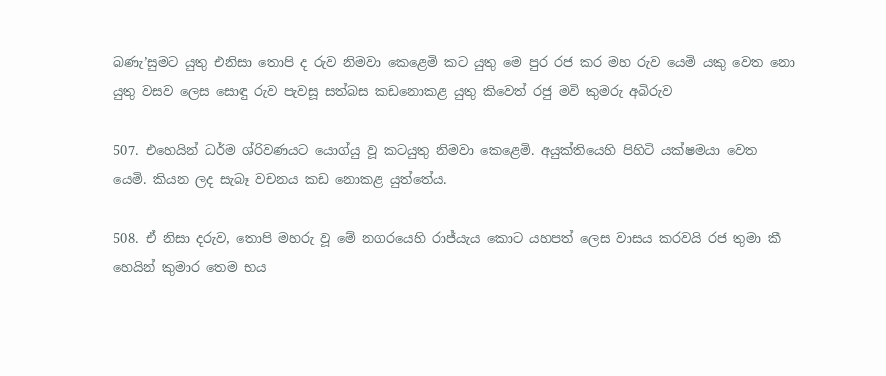බණැ’සුමට යුතු එනිසා තොපි ද රුව නිමවා කෙළෙමි කට යුතු මෙ පුර රජ කර මහ රුව යෙමි යකු වෙත නො යුතු ‍වසව ලෙස සොඳු රුව පැවසූ සත්බස කඩනොකළ යුතු කිවෙත් රජු මවි කුමරු අබිරුව

507. එහෙයින් ධර්ම ශ්රිවණයට යොග්යු වූ කටයුතු නිමවා කෙළෙමි. අයුක්තියෙහි පිහිටි යක්ෂමයා වෙත යෙමි. කියන ලද සැබෑ වචනය කඩ නොකළ යුත්තේය.

508. ඒ නිසා දරුව, තොපි මහරු වූ මේ නගරයෙහි රාජ්යැය කොට යහපත් ලෙස වාසය කරවයි රජ තුමා කී හෙයින් කුමාර තෙම භය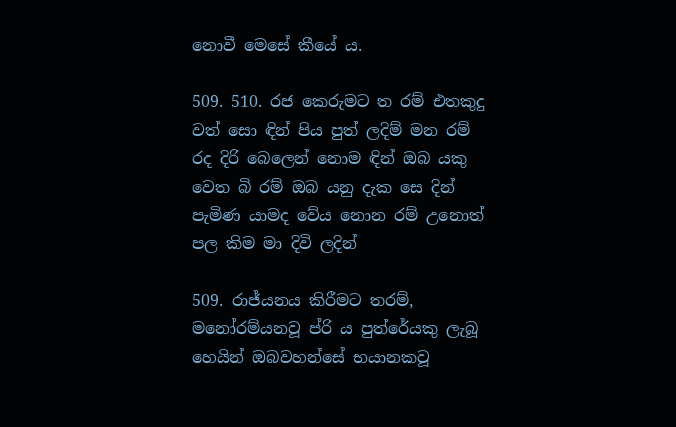නොවී මෙසේ කීයේ ය.

509. 510. රජ කෙරුමට ත රම් එතකුදු වත් සො ඳින් පිය පුත් ලදිම් මන රම් රද දිරි බෙලෙන් නොම ඳින් ඔබ යකු වෙත බි රම් ඔබ යනු දැක සෙ දින් පැමිණ යාමද වේය නොන රම් උනොත් පල කිම මා දිවි ලදින්

509. රාජ්යනය කිරීමට තරම්, මනෝරම්යනවූ ප්රි ය පුත්රේයකු ලැබූ හෙයින් ඔබවහන්සේ භයානකවූ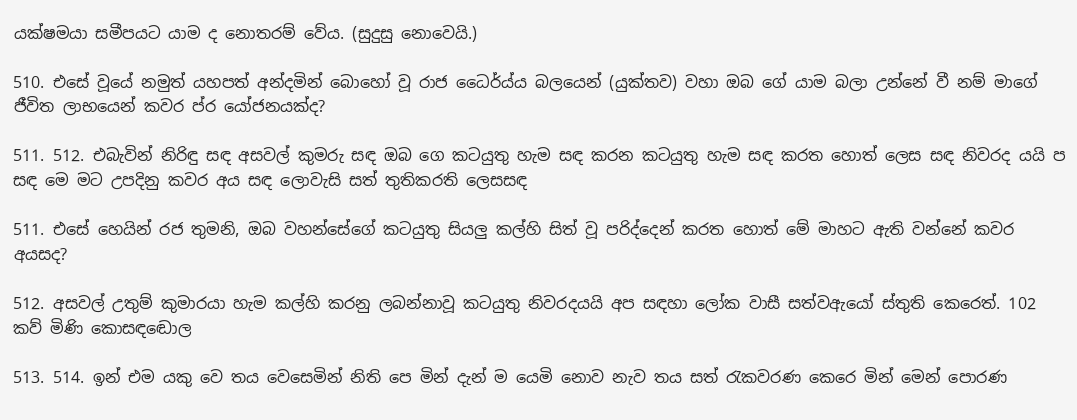යක්ෂමයා සමීපයට යාම ද නොතරම් වේය. (සුදුසු නොවෙයි.)

510. එසේ වූයේ නමුත් යහපත් අන්දමින් බොහෝ වූ රාජ‍ ධෛර්ය්ය බලයෙන් (යුක්තව) වහා ඔබ ගේ යාම බලා උන්නේ වී නම් මාගේ ජීවිත ලාභයෙන් කවර ප්ර යෝජනයක්ද?

511. 512. එබැවින් නිරිඳු සඳ අසවල් කුමරු සඳ ඔබ ගෙ කටයුතු හැම සඳ කරන කටයුතු හැම සඳ කරත හොත් ලෙස සඳ නිවරද යයි ප සඳ මෙ මට උපදිනු කවර අය සඳ ලොවැසි සත් තුති‍කරති ලෙසසඳ

511. එසේ හෙයින් රජ තුමනි, ඔබ වහන්සේගේ කටයුතු සියලු කල්හි සිත් වූ පරිද්දෙන් කරත හොත් මේ මාහට ඇති වන්නේ කවර අයසද?

512. අසවල් උතුම් කුමාරයා හැම කල්හි කරනු ලබන්නාවූ කටයුතු නිවරදයයි අප සඳහා ලෝක වාසී සත්වඇයෝ ස්තුති කෙරෙත්. 102 කව් මිණි කො‍සඳඬොල

513. 514. ඉන් එම යකු වෙ තය වෙසෙමින් නිති පෙ මින් දැන් ම යෙමි නොව නැව තය සත් රැකවරණ කෙරෙ මින් මෙන් පොරණ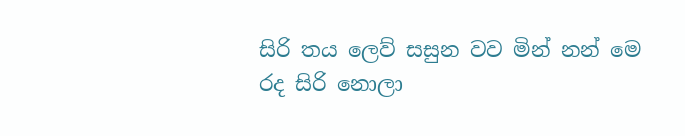සිරි තය ලෙව් සසුන වව මින් නන් මෙ රද සිරි නොලා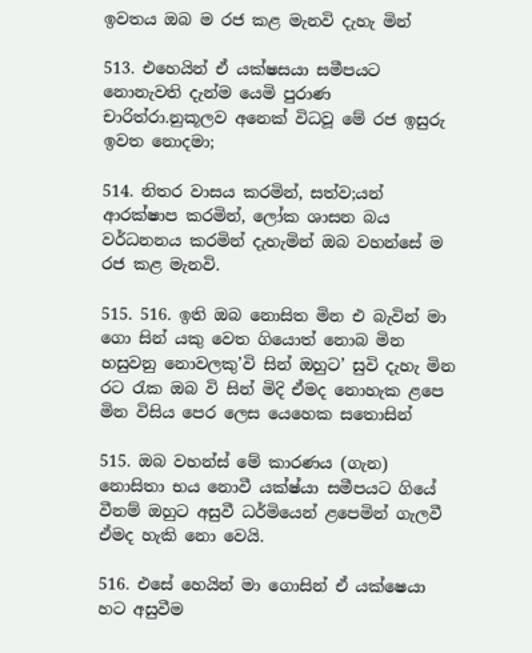ඉවතය ඔබ ම රජ කළ මැනවි දැහැ මින්

513. එහෙයින් ඒ යක්ෂසයා සමීපයට නොනැවති දැන්ම යෙමි පුරාණ චාරිත්රා.නුකූලව අනෙක් විධවූ මේ රජ ඉසුරු ඉවත නොදමා;

514. නිතර වාසය කරමින්, සත්ව;යන් ආරක්ෂාප කරමින්, ලෝක ශාසන බය වර්ධනනය කරමින් දැහැමින් ඔබ වහන්සේ ම රජ කළ මැනවි.

515. 516. ඉති ඔබ නොසිත මින එ බැවින් මා ගො සින් යකු වෙත ගියොත් නොබ මින හසුවනු නොවලකු’වි සින් ඔහුට’ සුවි දැහැ මින රට රැක ඔබ වි සින් මිදි ඒමද නොහැක ළපෙ මින විසිය පෙර ලෙස යෙහෙක සතොසින්

515. ඔබ වහන්ස් මේ කාරණය (ගැන) නොසිතා භය නොවී යක්ෂ්යා සමීපයට ගියේ වීනම් ඔහුට අසුවී ධර්මියෙන් ළපෙමින් ගැලවී ඒමද හැකි නො වෙයි.

516. එසේ හෙයින් මා ගොසින් ඒ යක්ෂෙයා හට අසුවීම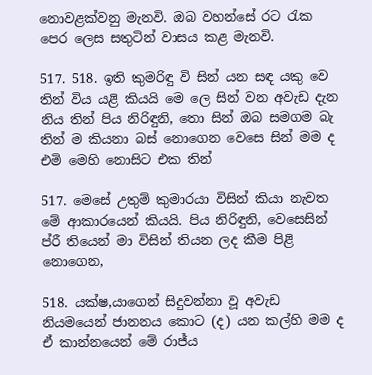නො‍වළක්වනු මැනවි. ඔබ වහන්සේ රට රැක පෙර ලෙස සතුටින් වාසය කළ මැනවි.

517. 518. ඉති කුමරිඳු වි සින් යන සඳ යකු වෙ තින් විය යළි කියයි ‍මෙ ලෙ සින් වන අවැඩ දැන නිය තින් පිය නිරිඳුනි, තො සින් ඔබ සමගම බැ තින් ම කියනා බස් නොගෙන වෙසෙ සින් මම ද එමි මෙහි නොසිට එක තින්

517. මෙසේ ‍උතුම් කුමාරයා විසින් කියා නැවත මේ ආකාරයෙන් කියයි. පිය නිරිඳුනි, වෙසෙසින් ප්රී තියෙන් මා විසින් තියන ලද කීම පිළි නොගෙන,

518. යක්ෂ,යාගෙන් සිදුවන්නා වූ අවැඩ නියමයෙන් ජානනය කොට (ද) යන කල්හි මම ද ඒ කාන්නයෙන් මේ රාජ්ය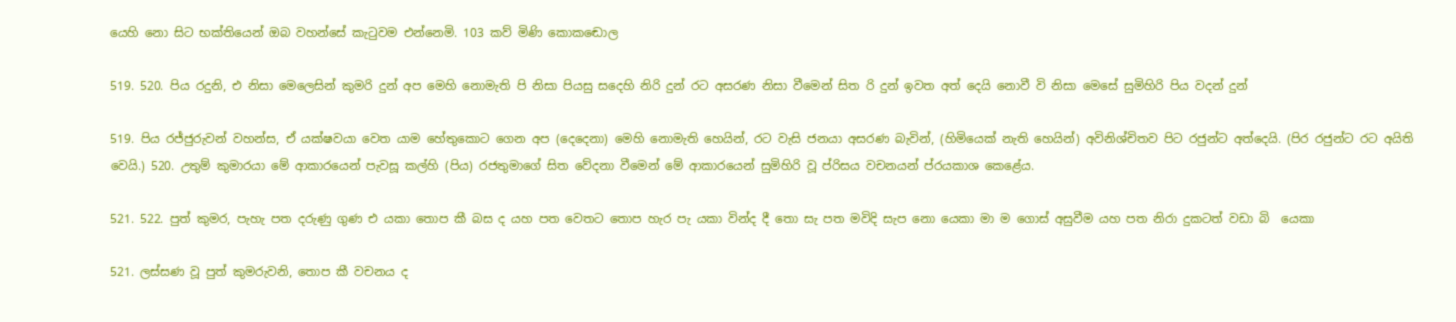යෙහි නො සිට භක්තියෙන් ඔබ වහන්සේ කැටුවම ‍එන්නෙමි. 103 කව් මිණි කො‍‍කඬොල

519. 520. පිය රදුනි, එ නිසා මෙලෙසින් කුමරි දුන් අප මෙහි නොමැති පි නිසා පියසු සදෙහි නිරි දුන් රට අසරණ නිසා වීමෙන් සිත රි දුන් ඉවත අත් දෙයි නොවී වි නිසා මෙසේ සුමිහිරි පිය වදන් දුන්

519. පිය රජ්ජුරුවන් වහන්ස, ඒ යක්ෂවයා වෙත යාම හේතුකොට ගෙන අප (දෙදෙනා) මෙහි නොමැති හෙයින්, රට වැසි ජනයා අසරණ බැවින්, (හිමියෙක් නැති හෙයින්) අවිනිශ්චිතව පිට රජුන්ට අත්දෙයි. (පිර රජුන්ට රට අයිති වෙයි.) 520. උතුම් කුමාරයා මේ ආකාරයෙන් පැවසූ කල්හි (පිය) රජතුමාගේ සිත වේදනා වීමෙන් මේ ආකාරයෙන් සුමිහිරි වූ ප්රිසය වචනයන් ප්රයකාශ කෙළේය.

521. 522. පුත් කුමර, පැහැ පත දරුණු ගුණ එ යකා තොප කී බස ද යහ පත වෙතට තොප හැර පැ යකා වින්ද දී තො සැ පත මවිදි සැප නො යෙකා මා ම ගොස් අසුවීම යහ පත නිරා දුකටත් වඩා බි ‍ යෙකා

521. ලස්සණ වූ පුත් කුමරුවනි, තොප කී වචනය ද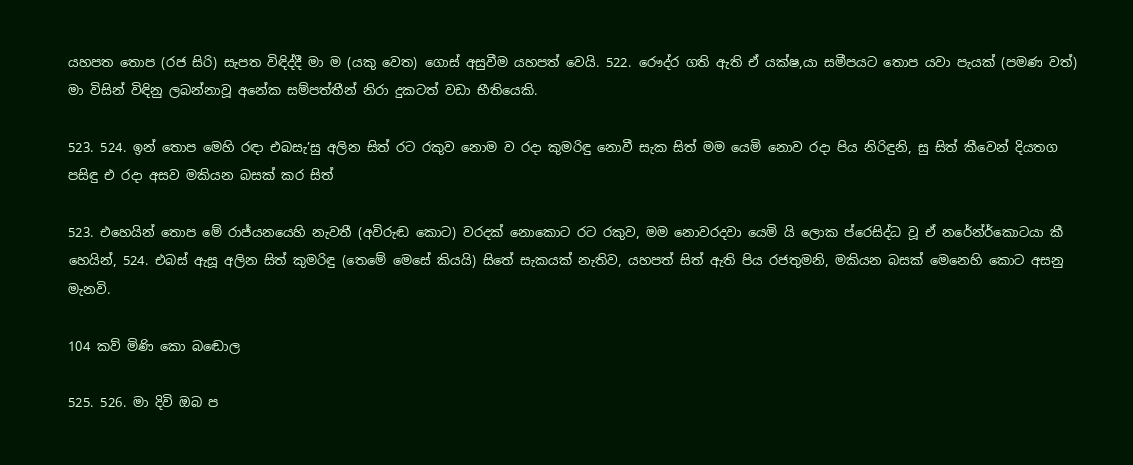යහපත තොප (රජ සිරි) සැපත විඳිද්දී මා ම (යකු වෙත) ගොස් අසුවීම යහපත් වෙයි. 522. රෞද්ර ගති ඇති ඒ යක්ෂ,යා සමීපයට තොප යවා පැයක් (පමණ වත්) මා විසින් විඳිනු ලබන්නාවූ අනේක සම්පත්තීන් නිරා දුකටත් වඩා භීතියෙකි.

523. 524. ඉන් තොප මෙහි රඳා එබසැ’සු අලින සිත් රට රකුව නොම ව රදා කුමරිඳු නොවී සැක සිත් මම යෙමි නොව රදා පිය නිරිඳුනි, සු සිත් කීවෙන් දියතග පසිඳු එ රදා අසව මකියන බසක් කර සිත්

523. එහෙයින් තොප මේ රාජ්යනයෙහි නැවතී (අවිරුඬ කොට) වරදක් නොකොට රට රකුව, මම නොවරදවා යෙමි යි ලොක ප්රෙසිද්ධ ‍වූ ඒ නරේන්ර්කොටයා කී හෙයින්, 524. එබස් ඇසූ අලින සිත් කුමරිඳු (තෙමේ මෙසේ කියයි) සිතේ සැකයක් නැතිව, යහපත් සිත් ඇති පිය රජතුමනි, මකියන බසක් මෙනෙහි කොට අසනු මැනවි.

104 කව් මිණි කො‍ බඬොල

525. 526. මා දිවි ඔබ ප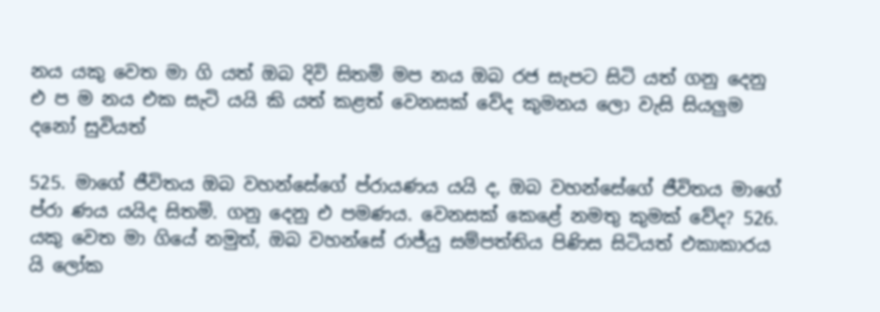නය යකු වෙත මා ගි යත් ඔබ දිවි සිතමි මප නය ඔබ රජ සැපට සිටි යත් ගනු දෙනු එ ප ම නය එක සැටි යයි කි යත් කළත් වෙනසක් වේද කුමනය ලො වැසි සියලුම දනෝ සුවියත්

525. මාගේ ජීවිතය ඔබ වහන්සේගේ ප්රායණය යයි ද, ඔබ වහන්සේගේ ජීවිතය මාගේ ප්රා ණය යයිද සිතමි. ගනු දෙනු එ පමණය. වෙනසක් කෙළේ නමතු කුමක් වේද? 526. යකු වෙත මා ගියේ නමුත්, ඔබ වහන්සේ රාජ්යු සම්පත්තිය පිණිස සිටියත් එකාකාරය යි ලෝක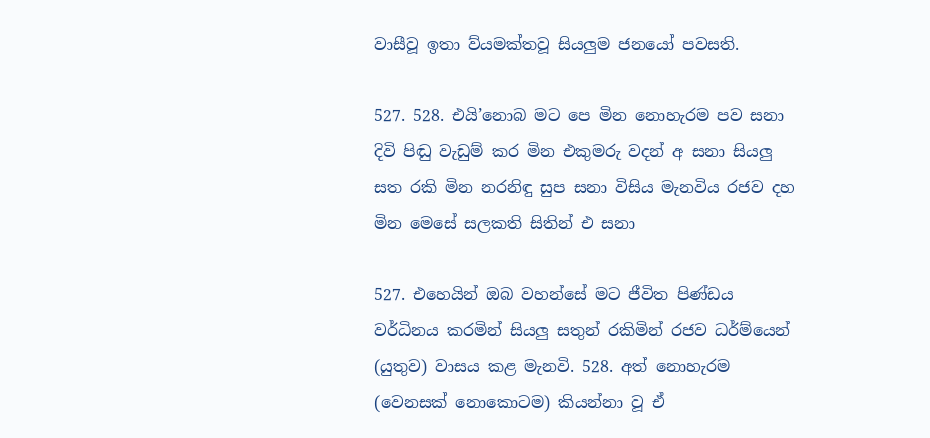වාසීවූ ඉතා ව්යමක්තවූ සියලුම ජනයෝ පවසති.

527. 528. එයි’නොබ මට පෙ මින නොහැරම පව සනා දිවි පිඬු වැඩුම් කර මින එකුමරු වදන් අ සනා සියලු සත රකි මින නරනිඳු සුප සනා විසිය මැනවිය රජව දහ මින මෙසේ සලකති සිතින් එ සනා

527. එහෙයින් ඔබ වහන්සේ මට ජීවිත පිණ්ඩය වර්ධිනය කරමින් සියලු සතුන් රකිමින් රජව ධර්ම්යෙන් (යුතුව) වාසය කළ මැනවි. 528. අත් නොහැරම (වෙනසක් නොකොටම) කියන්නා වූ ඒ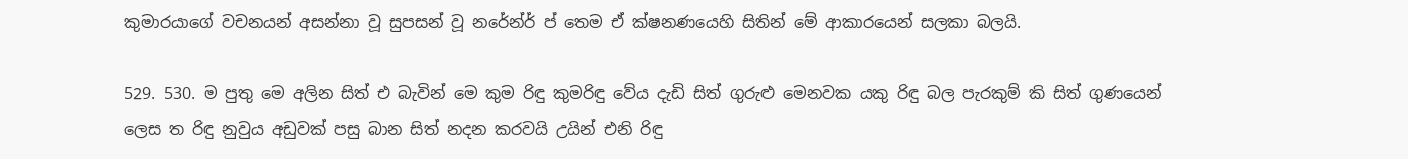කුමාරයාගේ වචනයන් අසන්නා වූ සුපසන් වූ නරේන්ර් ප් තෙම ඒ ක්ෂනණයෙහි සිතින් මේ ආකාරයෙන් සලකා බලයි.

529. 530. ම පුතු මෙ අලින සිත් එ බැවින් මෙ කුම රිඳු කුමරිඳු වේය දැඩි සිත් ගුරුළු මෙනවක යකු රිඳු බල පැරකුම් කි සිත් ගුණයෙන් ලෙස ත රිඳු නුවුය අඩුවක් පසු බාන සිත් නදන කරවයි උයින් එනි රිඳු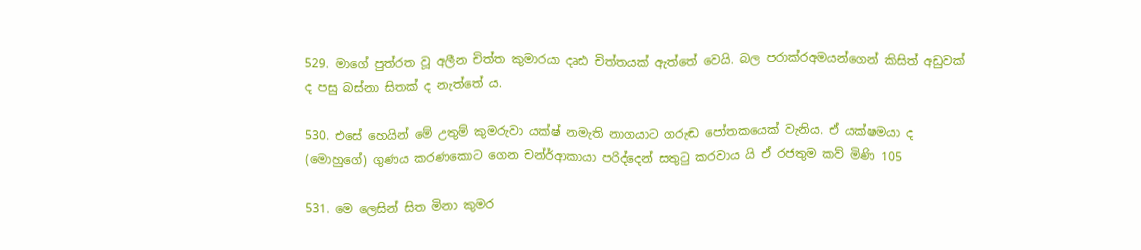529. මාගේ පුත්රත වූ අලීන චිත්ත කුමාරයා දෘඪ චිත්තයක් ඇත්තේ වෙයි. බල පරාක්රඅමයන්ගෙන් කිසිත් අඩුවක් ද පසු බස්නා සිතක් ද නැත්තේ ය.

530. එසේ හෙයින් මේ උතුම් කුමරුවා යක්ෂ් නමැති නාගයාට ගරුඬ පෝතකයෙක් වැනිය. ඒ යක්ෂමයා ද (මොහුගේ) ගුණය කරණකොට ගෙන චන්ර්ආකායා පරිද්දෙන් සතුටු කරවාය යි ඒ රජතුම කව් මිණි 105

531. මෙ ලෙසින් සිත මිනා කුමර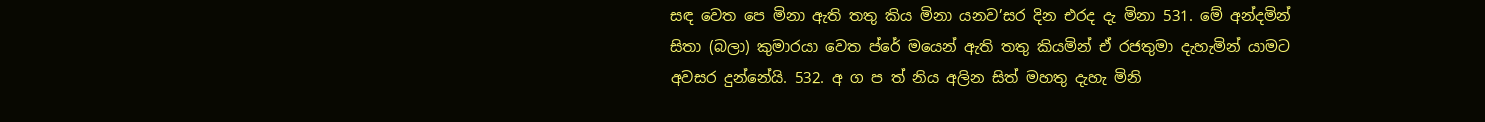සඳ වෙත පෙ මිනා ඇති තතු කිය මිනා යනව’සර දින එරද දැ මිනා 531. මේ අන්දමින් සිතා (බලා) කුමාරයා වෙත ප්රේ මයෙන් ඇති තතු කියමින් ඒ රජතුමා දැහැමින් යාමට අවසර දුන්නේයි. 532. අ ග ප ත් නිය අලින සිත් මහතු දැහැ මිනි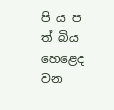පි ය ප ත් බිය හෙළෙද වන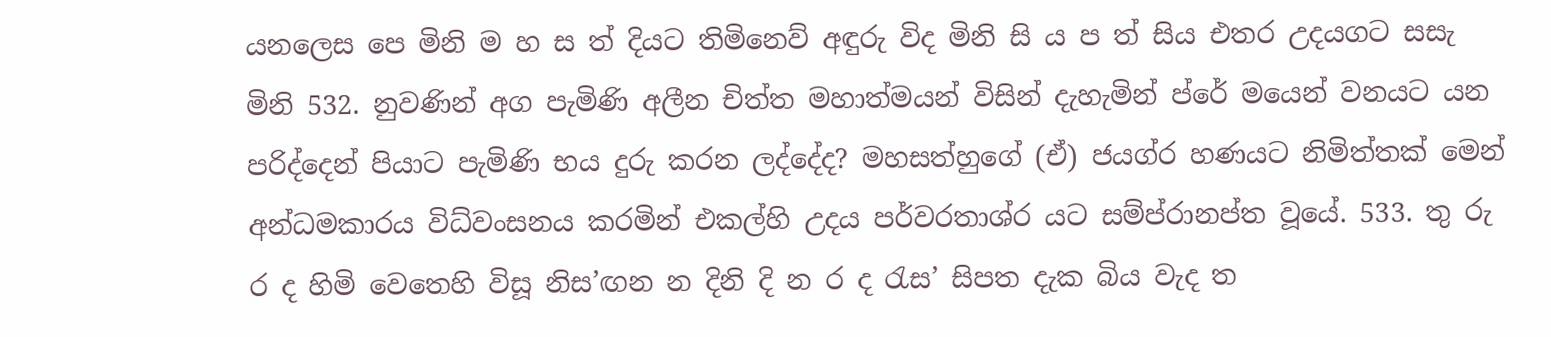යනලෙස පෙ මිනි ම හ ස ත් දියට තිමිනෙව් අඳුරු විද මිනි සි ය ප ත් සිය එතර උදයගට සසැ මිනි 532. නුවණින් අග පැමිණි අලීන චිත්ත මහාත්මයන් විසින් දැහැමින් ප්රේ මයෙන් වනයට යන පරිද්දෙන් පියාට පැමිණි භය දුරු කරන ‍ලද්දේද? මහසත්හුගේ (ඒ) ජයග්ර හණ‍යට නිමිත්තක් මෙන් අන්ධමකාරය විධ්වංසනය කරමින් එකල්හි උදය පර්වරතාශ්ර යට සම්ප්රානප්ත වූයේ. 533. තු රු ර ද ‍හිමි වෙතෙහි විසූ නිස’ඟන න දිනි දි න ර ද රැස’ සිපත දැක බිය වැද ත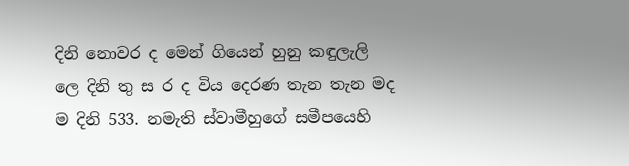දිනි නොවර ද මෙන් ගියෙන් හුනු කඳුලැලි ලෙ දිනි තු ස ර ද විය දෙරණ තැන තැන මද ම දිනි 533. නමැති ස්වාමීහුගේ සමීපයෙහි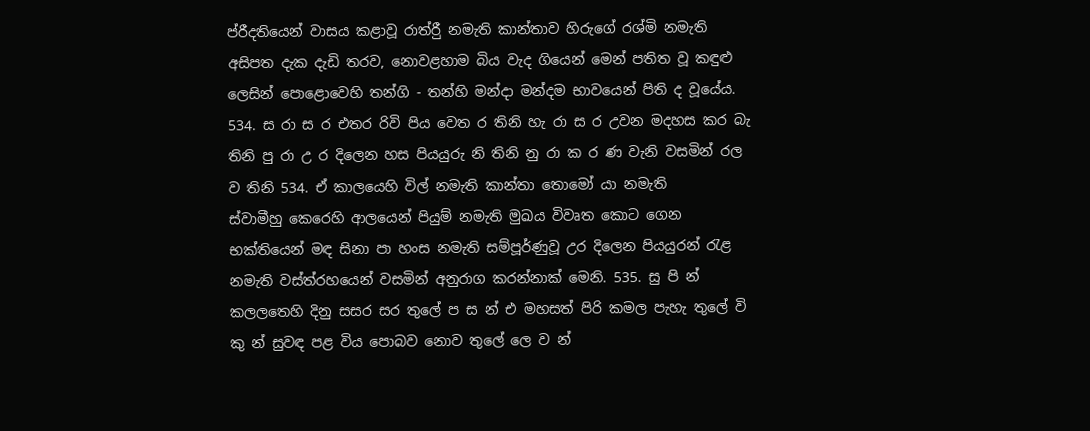ප්රීදතියෙන් වාසය කළාවූ රාත්රීු නමැති කාන්තාව හිරුගේ රශ්මි නමැති අසිපත දැක දැඩි ‍තරව, නොවළහාම බිය වැද ගියෙන් මෙන් පතිත වූ කඳුළු ලෙසින් පොළොවෙහි තන්ගි - තන්හි මන්දා මන්දම භාවයෙන් පිති ද වූයේය. 534. ස රා ස ර එතර රිවි පිය වෙත ර තිනි හැ රා ස ර උවන මදහස කර බැ තිනි පු රා උ ර දිලෙන හස පියයුරු නි තිනි නු රා ක ර ණ වැනි වසමින් රල ව තිනි 534. ඒ කාලයෙහි විල් නමැති කාන්තා තොමෝ යා නමැති ස්වාමීහු ‍කෙරෙහි ආලයෙන් පියුම් නමැති මුඛය විවෘත කොට ගෙන භක්තියෙන් මඳ සිනා පා හංස නමැති සම්පූර්ණුවූ උර ‍දිලෙන පියයුරන් රැළ නමැති වස්ත්රහයෙන් වසමින් අනුරාග කරන්නාක් මෙනි. 535. සු පි න් කලලතෙහි දිනු සසර සර තුලේ ප ස න් එ මහසත් පිරි කමල පැහැ තුලේ වි කු න් සුවඳ පළ විය පොබව නොව තුලේ ලෙ ව න්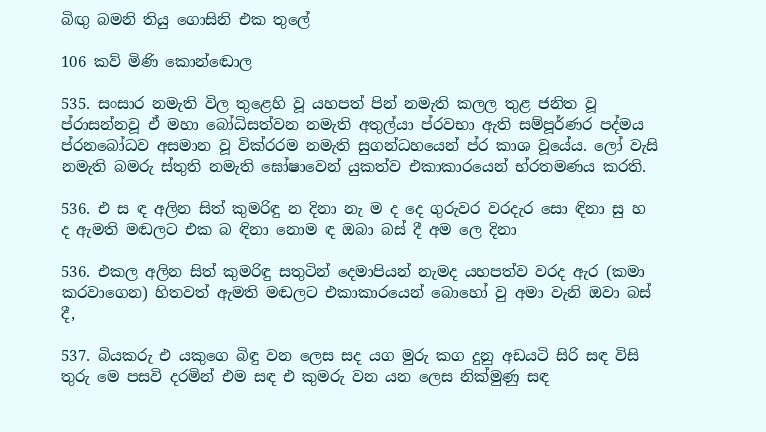බිඟු බමනි තියු ගොසිනි එක තුලේ

106 කව් මිණි කො‍න්ඬොල

535. සංසාර නමැති විල තුළෙහි වූ යහපත් පින් නමැති කලල තුළ ජනිත වූ ප්රාසන්නවූ ඒ මහා බෝධිසත්වන නමැති අතුල්යා ප්රවභා ඇති සම්පූර්ණර පද්මය ප්රනබෝධව අසමාන වූ වික්රරම නමැති සුගන්ධහයෙන් ප්ර කාශ වූයේය. ලෝ වැසි නමැති බමරු ස්තුති නමැති ඝෝෂාවෙන් යුකත්ව එකාකාරයෙන් භ්රතමණය කරති.

536. එ ස ඳ අලින සිත් කුමරිඳු න දිනා නැ ම ද දෙ ගුරුවර වරදැර සො ඳිනා සු හ ද ඇමති ‍මඬලට එක බ ඳිනා නොම ඳ ඔබා බස් දී අම ලෙ දිනා

536. එකල අලින සිත් කුමරිඳු සතුටින් දෙමාපියන් නැමද යහපත්ව වරද ඇර (කමා කරවාගෙන) හිතවත් ඇමති මඬලට එකාකාරයෙන් බොහෝ වු අමා වැනි ඔවා බස් දී,

537. බියකරු එ යකුගෙ බිඳු වන ලෙස සද යග මුරු කග දුනු අඩයටි සිරි සඳ විසි තුරු මෙ පසවි දරමින් එම සඳ එ කුමරු වන යන ලෙස නික්මුණු සඳ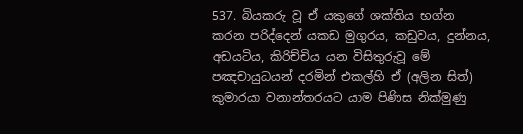537. බියකරු වූ ඒ යකුගේ ශක්තිය භග්න කරන පරිද්දෙන් යකඩ මුගුරය, කඩුවය, දුන්නය, අඩයටිය, කිරිච්චිය යන විසිතුරුවූ මේ පඤචායුධයන් දරමින් එකල්හි ඒ (අලින සිත්) කුමාරයා වනාන්තරයට යාම පිණිස නික්මුණු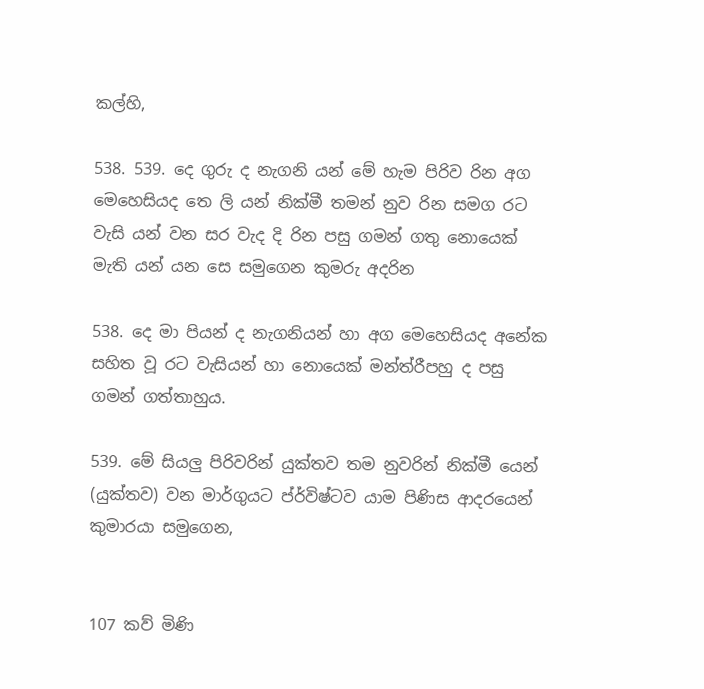කල්හි,

538. 539. දෙ ගුරු ද නැගනි යන් මේ හැම පිරිව රින අග මෙහෙසියද තෙ ලි යන් නික්මී තමන් නුව රින සමග රට වැසි යන් වන සර වැද දි රින පසු ගමන් ගතු නොයෙක් මැති යන් යන සෙ සමුගෙන කුමරු අදරින

538. දෙ මා පියන් ද නැගනියන් හා අග මෙහෙසියද අනේක සහිත වූ රට වැසියන් හා නොයෙක් මන්ත්රීපහු ද පසු ගමන් ගත්තාහුය.

539. මේ සියලු පිරිවරින් යුක්තව තම නුවරින් නික්මී යෙන් (යුක්තව) වන මාර්ගුයට ප්ර්විෂ්ටව යාම පිණිස ආදරයෙන් කුමාරයා සමුගෙන,


107 කව් මිණි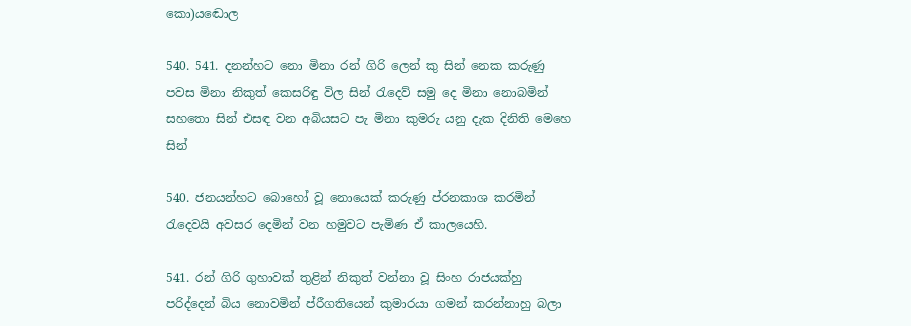කො‍)යඬොල

540. 541. දනන්හට නො මිනා රන් ගිරි ලෙන් කු සින් නෙක කරුණු පවස මිනා නිකුත් කෙ‍සරිඳු විල සින් රැ‍දෙව් සමු දෙ මිනා නොබමින් සහතො සින් එසඳ වන අබියසට පැ මිනා කුමරු යනු දැක දිනිති මෙහෙ සින්

540. ජනයන්හට බොහෝ වූ නොයෙක් කරුණු ප්රනකාශ කරමින් රැදෙවයි අවසර දෙමින් වන හමුවට පැමිණ ඒ කාලයෙහි.

541. රන් ගිරි ගුහාවක් තුළින් නිකුත් වන්නා වූ සිංහ රාජයක්හු පරිද්දෙන් බිය නොවමින් ප්රීගතියෙන් කුමාරයා ගමන් කරන්නාහු බලා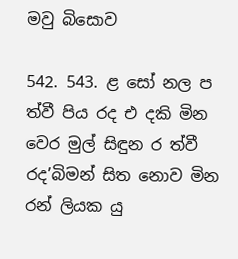මවු බිසොව

542. 543. ළ සෝ නල ප ත්වී පිය රද එ දකි මින වෙර මුල් සිඳුන ර ත්වී රද’බිමන් සිත නොව මින රන් ලියක යු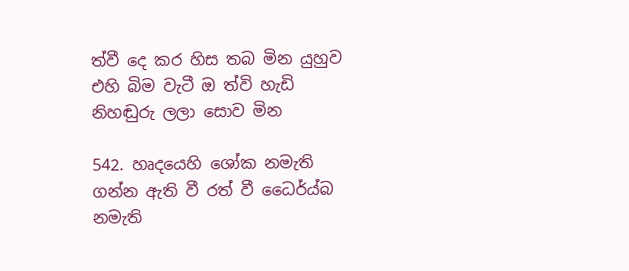ත්වී දෙ කර හිස තබ මින යුහුව එහි බිම වැටී ඔ ත්වි හැඩි නිහඬුරු ලලා සොව මින

542. හෘදයෙහි ශෝක නමැති ගන්න ඇති වී රත් වී ධෛර්ය්බ නමැති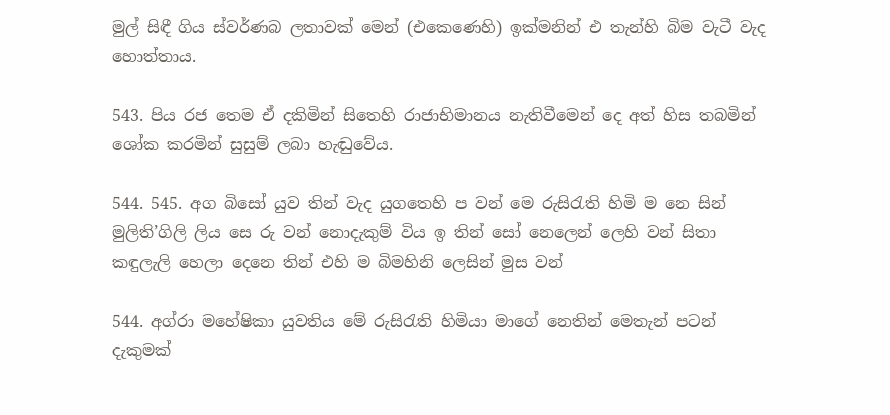මුල් සිඳී ගිය ස්වර්ණබ ලතාවක් මෙන් (එකෙණෙහි) ඉක්මනින් එ තැන්හි බිම වැටී වැද හොත්තාය.

543. පිය රජ තෙම ඒ දකිමින් සිතෙහි රාජාභිමානය නැතිවීමෙන් දෙ අත් හිස තබමින් ශෝක කරමින් සුසුම් ලබා හැඬුවේය.

544. 545. අග බිසෝ යුව තින් වැද යුගතෙහි ප වන් මෙ රුසිරැති හිමි ම නෙ සින් මුලිති’ගිලි ලිය සෙ රු වන් නොදැකුම් විය ඉ තින් සෝ නෙලෙන් ලෙහි වන් සිතා කඳුලැලි හෙලා දෙනෙ තින් එහි ම බිමහිනි ලෙසින් මුස වන්

544. අග්රා මහේෂිකා යුවතිය මේ රුසිරැති හිමියා මාගේ නෙතින් මෙතැන් පටන් දැකුමක්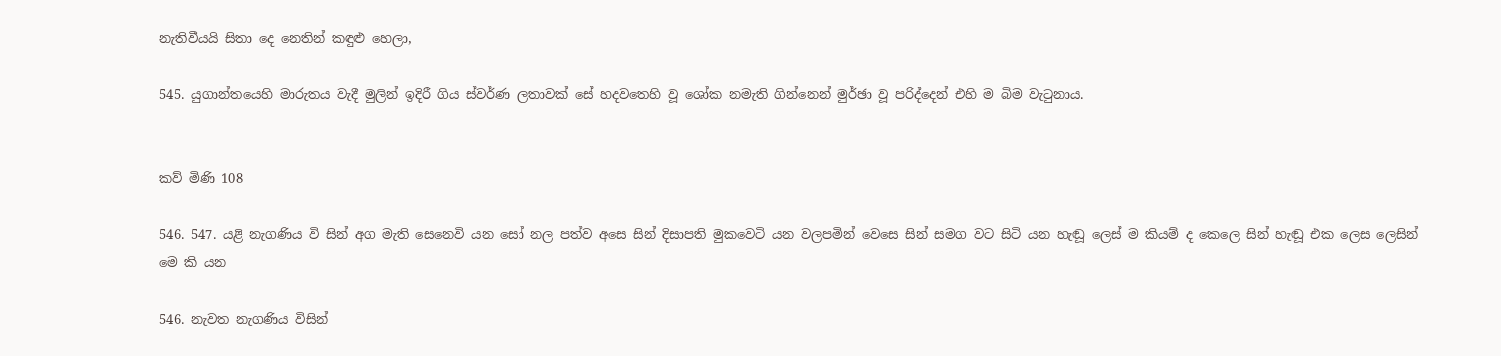නැතිවීයයි සිතා දෙ නෙතින් කඳුළු හෙලා,

545. යුගාන්තයෙහි මාරුතය වැදී මුලින් ඉදිරී ගිය ස්වර්ණ ලතාවක් සේ හදවතෙහි වූ ශෝක නමැති ගින්නෙන් මුර්ඡා වූ පරිද්දෙන් එහි ම බිම වැටුනාය.


කව් මිණි 108

546. 547. යළි නැගණිය වි සින් අග මැති සෙනෙවි යන සෝ නල පත්ව අසෙ සින් දිසාපති මුකවෙටි යන වලපමින් වෙසෙ සින් සමග වට සිටි යන හැඬූ ලෙස් ම කියම් ද කෙලෙ සින් හැඬූ එක ලෙස ලෙසින් මෙ කි යන

546. නැවත නැගණිය විසින්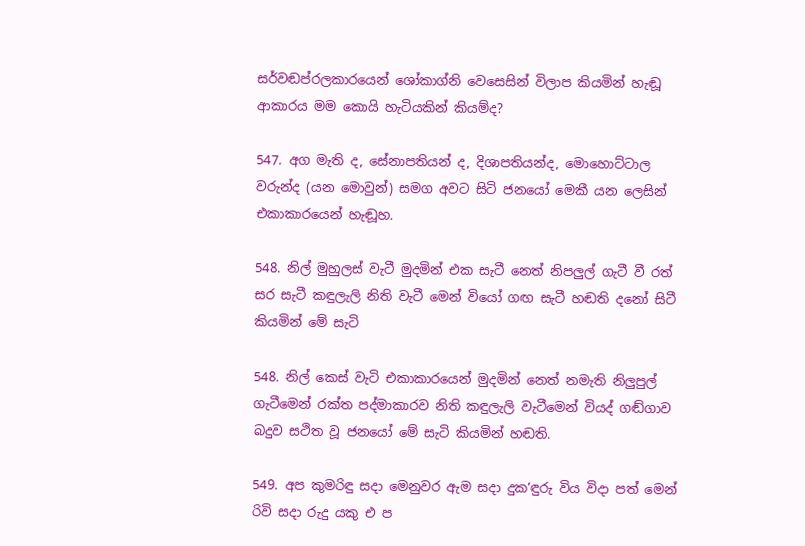සර්වඬප්රලකාරයෙන් ශෝකාග්නි වෙසෙසින් විලාප කියමින් හැඬූ ආකාරය මම කොයි හැටියකින් කියම්ද?

547. අග මැති ද, සේනාපතියන් ද, දිශාපතියන්ද, මොහොට්ටාල වරුන්ද (යන මොවුන්) සමග අවට සිටි ජනයෝ මෙකී යන ලෙසින් එකාකාරයෙන් හැඬූහ.

548. නිල් මුහුලස් වැටී මුදමින් එක සැටී නෙත් නිපලුල් ගැටී වී රත් සර සැටී කඳුලැලි නිති වැටී මෙන් වියෝ ගඟ සැටී හඬති දනෝ සිටී කියමින් මේ සැටි

548. නිල් කෙස් වැටි එකාකාරයෙන් මුදමින් නෙත් නමැති නිලුපුල් ගැටීමෙන් රක්ත පද්මාකාරව නිති කඳුලැලි වැටීමෙන් වියද් ගඬ්ගාව බදුව සථිත වූ ජනයෝ මේ සැටි කියමින් හඬති.

549. අප කුමරිඳු සදා මෙනුවර ඇම සදා දුක’ඳුරු විය විදා පත් මෙන් රිවි සදා රුදු යකු එ ප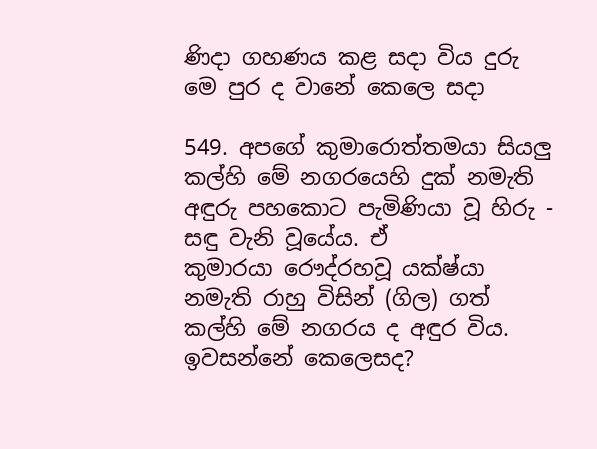ණිදා ගහණය කළ සදා විය දුරු මෙ පුර ද වානේ කෙලෙ සදා

549. අපගේ කුමාරොත්තමයා සියලු කල්හි මේ නගරයෙහි දුක් නමැති අඳුරු පහකොට පැමිණියා වූ හිරු - සඳු වැනි වූයේය. ඒ කුමාරයා ‍රෞද්රහවූ යක්ෂ්යා නමැති රාහු විසින් (ගිල) ගත් කල්හි මේ නගරය ද අඳුර විය. ඉවසන්නේ කෙලෙසද?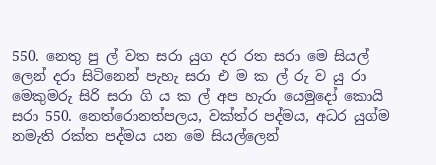550. නෙතු පු ල් වත සරා යුග දර රත සරා මෙ සියල් ලෙන් දරා සිටිනෙන් පැහැ සරා එ ම ක ල් රු ව යු රා මෙකුමරු සිරි සරා ගි ය ක ල් අප හැරා යෙමුදෝ කොයි සරා 550. නෙත්රොනත්පලය, වක්ත්ර පද්මය, අධර යුග්ම නමැති රක්ත පද්මය යන මෙ සියල්ලෙන්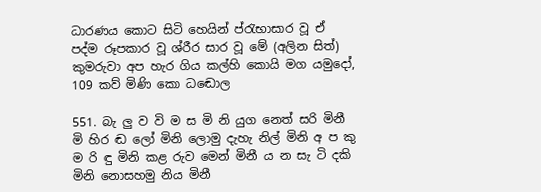ධාරණය කොට සිටි හෙයින් ප්රැභාසාර වූ ඒ පද්ම රූපකාර වූ ශ්රීර සාර වූ මේ (අලින සිත්) කුමරුවා අප හැර ගිය කල්හි කොයි මග යමුදෝ, 109 කව් මිණි කො‍ ධඬොල

551. බැ ලු ව වි ම ස මි නි යුග නෙත් සරි මිනී මි හිර ඬ ලෝ මිනි ලොමු දැහැ නිල් මිනි අ ප කු ම රි ඳු මිනි කළ රුව මෙන් මිනී ය න සැ ටි දකි මිනි නොසහමු නිය මිනී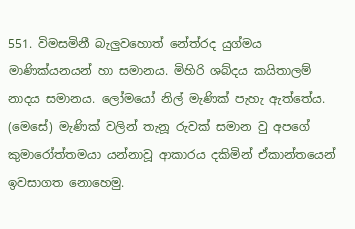551. විමසමිනී බැලුවහොත් නේත්රද යුග්මය මාණික්යනයන් හා සමානය. මිහිරි ශබ්දය කයිතාලම් නාදය සමානය. ලෝමයෝ නිල් මැණික් පැහැ ඇත්තේය. (මෙසේ) මැණික් වලින් තැනූ රුවක් සමාන වු අපගේ කුමාරෝත්තමයා යන්නාවූ ආකාරය දකිමින් ඒකාන්තයෙන් ඉවසාගත නොහෙමු.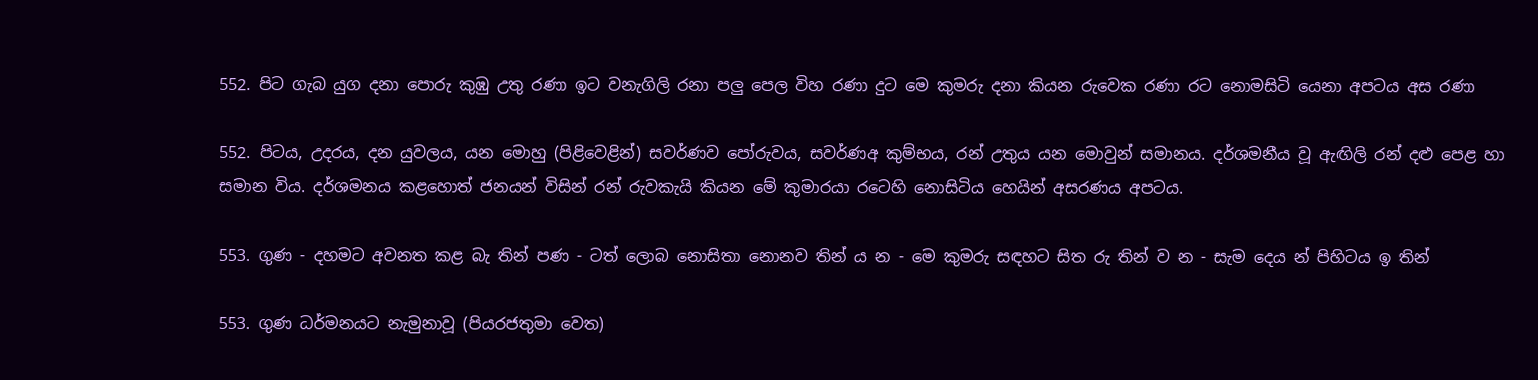552. පිට ගැබ යුග දනා පොරු කුඹු උතු රණා ඉට වනැගිලි රනා පලු පෙල විහ රණා දුට මෙ කුමරු දනා කියන රුවෙක රණා රට නොමසිටි යෙනා අපටය අස රණා

552. පිටය, උදරය, දන යුවලය, යන මොහු (පිළිවෙළින්) සවර්ණව පෝරුවය, සවර්ණඅ කුම්භය, රන් උතුය යන මොවුන් සමානය. දර්ශමනීය වූ ඇඟිලි රන් දළු පෙළ හා සමාන විය. දර්ශමනය කළහොත් ජනයන් විසින් රන් රුවකැයි කියන මේ කුමාරයා රටෙහි නොසිටිය හෙයින් අසරණය අපටය.

553. ගුණ - දහමට අවනත කළ බැ තින් පණ - ටත් ලොබ නොසිතා නොනව තින් ය න - මෙ කුමරු ‍සඳහට සිත රු තින් ව න - සැම දෙය න් පිහිටය ඉ තින්

553. ගුණ ධර්මනයට නැමුනාවූ (පියරජතුමා වෙත)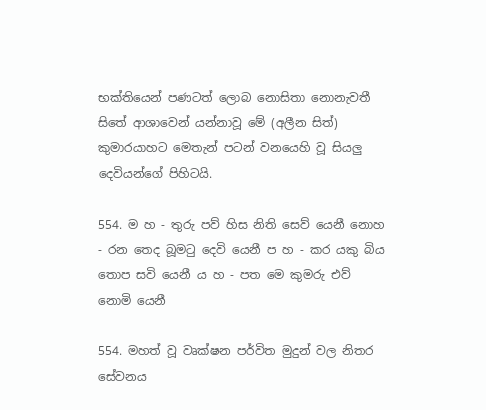භක්තියෙන් පණටත් ලොබ නොසිතා නොනැවතී සිතේ ආශාවෙන් යන්නාවූ මේ (අලීන සිත්) කුමාරයාහට මෙතැන් පටන් වනයෙහි වූ සියලු දෙවියන්ගේ පිහිටයි.

554. ම හ - තුරු පව් හිස නිති සෙව් යෙනී නොහ - රන තෙද බූමටු දෙවි යෙනී ප හ - කර යකු බිය තොප ‍සවි යෙනී ය හ - පත මෙ කුමරු එව් නොමි යෙනී

554. මහත් වූ වෘක්ෂන පර්විත මුදුන් වල නිතර සේවනය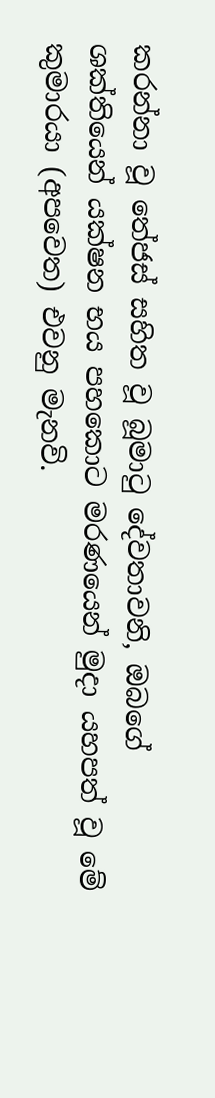කරන්නා වූ තේජස් සහිත වූ බූමාටු දේවතාවනි, ඔබගේ ශක්තියෙන් යක්ෂන භය පහකොට මරණයෙන් මුදා යහපත් වූ මේ කුමාරයා (අපවෙත) එවනු මැනවි.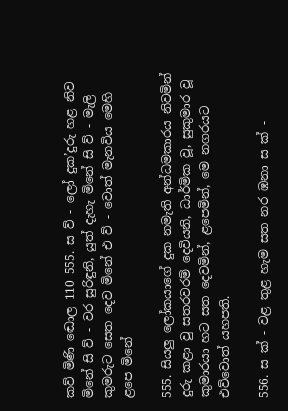කව් මිණි ඬොල 110 555. ස ව් - ලෝ දුක’දුරු හළ නිව මිනේ සි ව් - වර සුරිඳුනි, යුත් දැහැ මිනේ සි ව් - මැලි කුමරුට සෙත දෙව මිනේ එ ව් - වොත් මැනවිය මෙහි ළපෙ මිනේ

555. සියලු ලෝකයාගේ දුක නමැති අන්ධමකාරය නිවමින් දුරු කළා වු සතරවරම් දෙවියනි, ධාර්මික වූ, සුකුමාර වූ කුමාරයා හට සත දෙවමින්, ළපෙමින්, මෙ නගරයට එව්වොත් යහපති.

556. ස ක් - වළ තුළ හැම සත නර ඹනා ස ක් -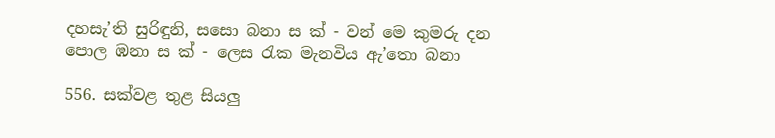දහසැ’ති සුරිඳුනි, සසො බනා ස ක් - වන් මෙ කුමරු දන පොල ඹනා ස ක් - ලෙස රැක මැනවිය ඇ’තො බනා

556. සක්වළ තුළ සියලු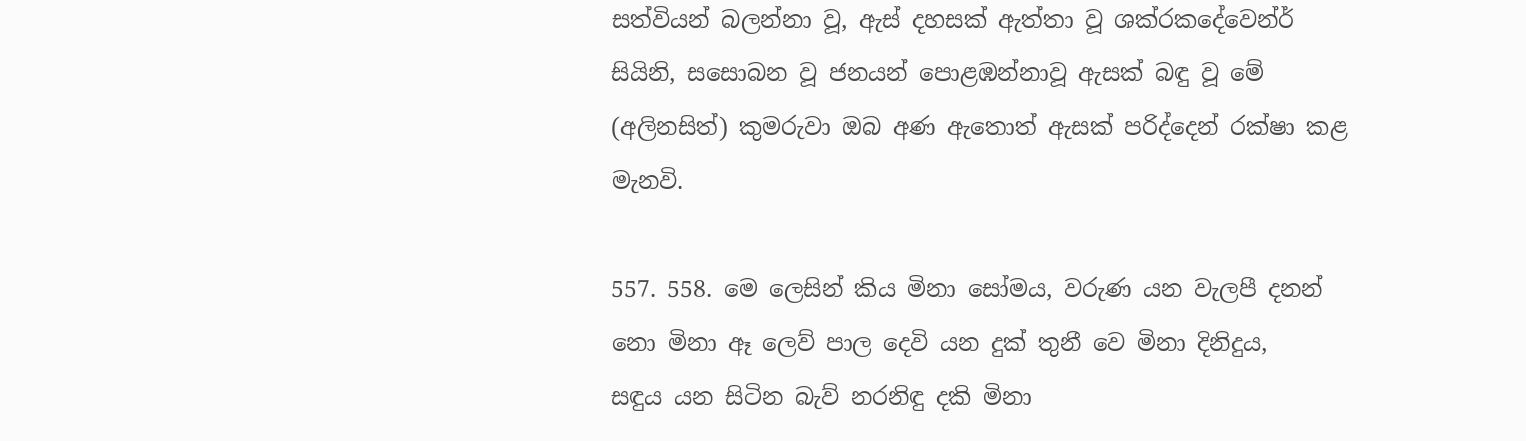සත්වියන් බලන්නා වූ, ඇස් දහසක් ඇත්තා වූ ශක්රකදේවෙන්ර් සියිනි, සසොබන වූ ජනයන් පොළඹන්නාවූ ඇසක් බඳු වූ මේ (අලිනසිත්) කුමරුවා ඔබ අණ ඇතොත් ඇසක් ‍පරිද්දෙන් රක්ෂා කළ මැනවි.

557. 558. මෙ ලෙසින් කිය මිනා සෝමය, වරුණ යන වැලපී දනන් නො මිනා ඈ ලෙව් පාල දෙවි යන දුක් තුනී වෙ මිනා දිනිදුය, සඳුය ‍යන සිටින බැව් නරනිඳු දකි මිනා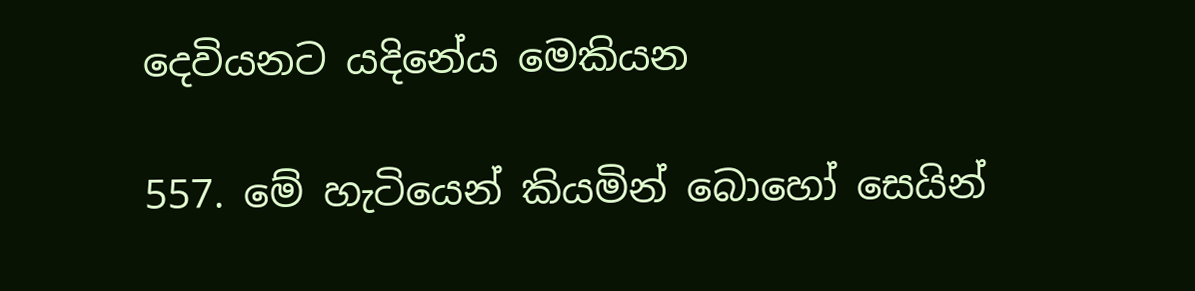දෙවියනට ‍යදිනේය මෙකියන

557. මේ හැටියෙන් කියමින් බොහෝ සෙයින්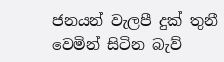ජනයන් වැලපී දුක් තුනී වෙමින් සිටින බැව්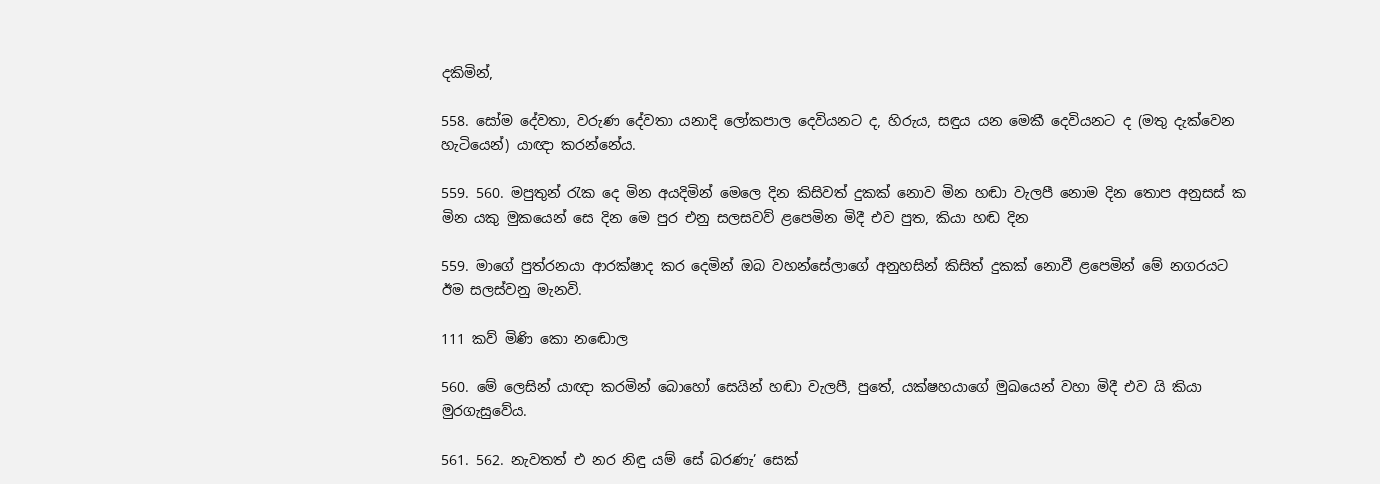දකිමින්,

558. සෝම දේවතා, වරුණ දේවතා යනාදි ලෝකපාල දෙවියනට ද, හිරුය, සඳුය යන මෙකී දෙවියනට ද (මතු දැක්වෙන හැටියෙන්) යාඥා කරන්නේය.

559. 560. මපුතුන් රැක දෙ මින අයදිමින් මෙලෙ දින කිසිවත් දුකක් නොව මින හඬා වැලපී නොම දින තොප අනුසස් ක මින යකු මුකයෙන් සෙ දින මෙ පුර එනු සලසවව් ළපෙමින මිදී එව පුත, කියා හඬ දින

559. මාගේ පුත්රනයා ආරක්ෂාද කර දෙමින් ඔබ වහන්සේලාගේ අනුහසින් කිසිත් දුකක් නොවී ‍ළපෙමින් මේ නගරයට ඊම සලස්වනු මැනවි.

111 කව් මිණි කො‍ නඬොල

560. මේ ලෙසින් යාඥා කරමින් බොහෝ සෙයින් හඬා වැලපී, පුතේ, යක්ෂහයාගේ මුඛයෙන් වහා මිදී එව යි කියා මුරගැසුවේය.

561. 562. නැවතත් එ නර නිඳු යම් සේ බරණැ’ සෙක්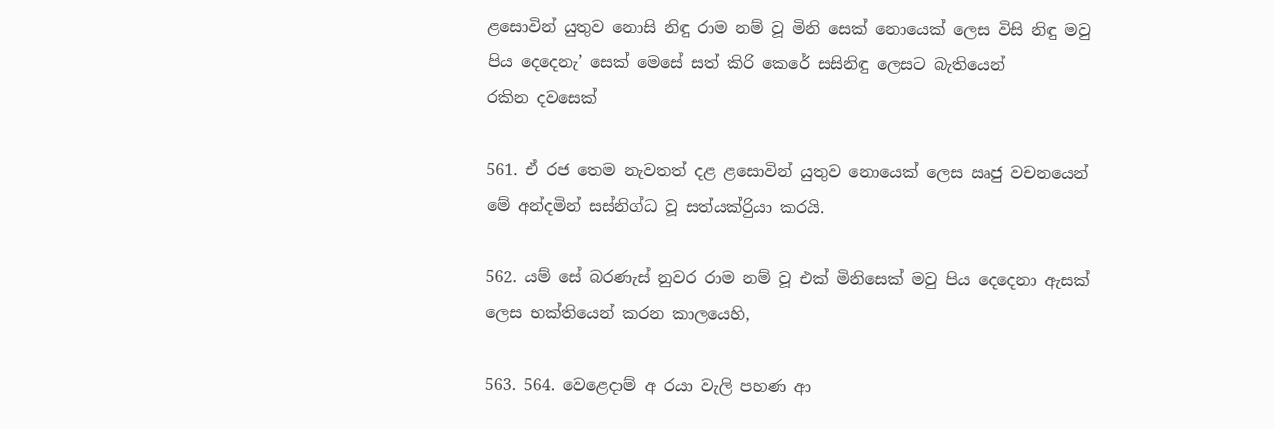ළසොවින් යුතුව නොසි නිඳු රාම නම් වූ මිනි‍ සෙක් නොයෙක් ලෙස විසි නිඳු මවු පිය දෙදෙනැ’ සෙක් මෙසේ සත් කිරි කෙරේ සසිනිඳු ලෙසට බැතියෙන් රකින ‍දවසෙක්

561. ඒ රජ තෙම නැවතත් දළ ‍ළසොවින් යුතුව නොයෙක් ලෙස ඍජු වචනයෙන් මේ අන්දමින් සස්නිග්ධ වූ සත්ය‍ක්රිුයා කරයි.

562. යම් සේ බරණැස් නුවර රාම නම් වූ එක් මිනිසෙක් මවු පිය දෙදෙනා ඇසක් ලෙස භක්තියෙන් කරන කාලයෙහි,

563. 564. වෙළෙදාම් අ රයා වැලි පහණ ආ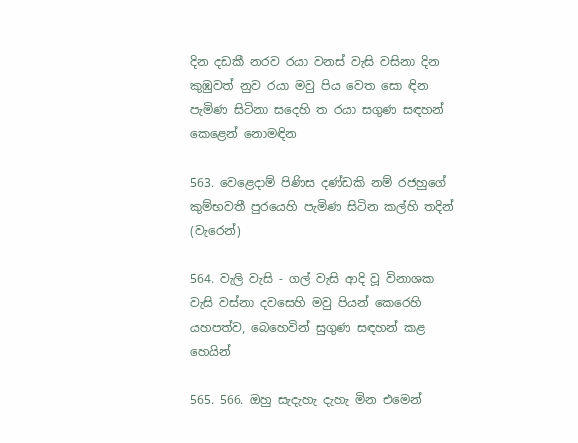දින දඩකී නරව රයා වනස් වැසි වසිනා දින කුඹුවත් නුව රයා මවු පිය වෙත සො ඳින පැමිණ සිටිනා ස‍දෙහි ත රයා සගුණ සඳහන් කෙළෙන් නොමඳින

563. වෙළෙදාම් පිණිස දණ්ඩකි නම් රජහුගේ කුම්භවතී පුරයෙහි පැමිණ සිටින කල්හි තදින් (වැරෙන්)

564. වැලි වැසි - ගල් වැසි ආදි වූ විනාශක වැසි වස්නා දවසෙහි මවු පියන් කෙරෙහි යහපත්ව, බෙහෙවින් සුගුණ සඳහන් කළ හෙයින්

565. 566. ඔහු සැදැහැ දැහැ මින එමෙන්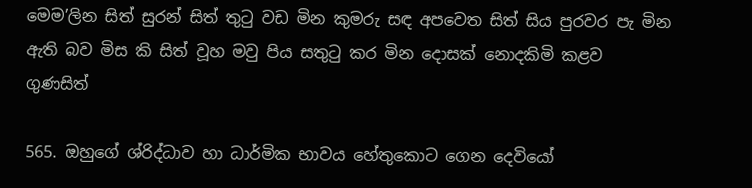මෙම’ලින සිත් සුරන් සිත් තුටු වඩ මින කුමරු සඳ අපවෙත සිත් සිය පුරවර පැ මින ඇති බව මිස කි සිත් වූහ මවු පිය සතුටු කර මින දොසක් නොදකිමි කළව ගුණසිත්

565. ඔහුගේ ශ්රිද්ධාව හා ධාර්මික භාවය හේතුකොට ගෙන දෙවියෝ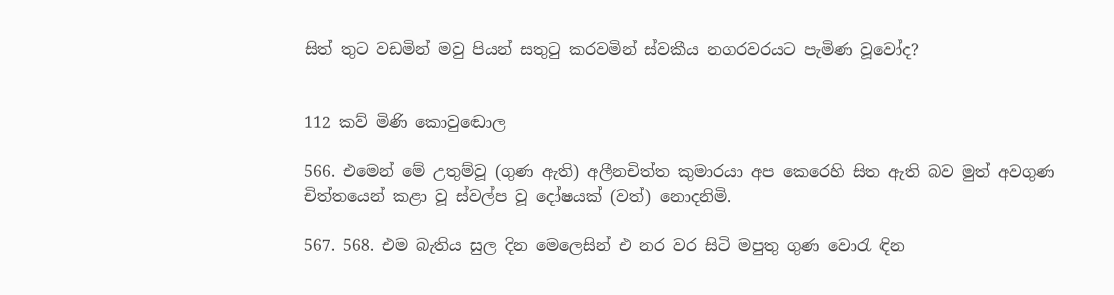සිත් තුට වඩමින් මවු පියන් සතුටු කරවමින් ස්වකීය නගරවරයට පැමිණ වූවෝද?


112 කව් මිණි කො‍වුඬොල

566. එමෙන් මේ උතුම්වූ (ගුණ ඇති) අලීනචිත්ත කුමාරයා අප කෙරෙහි සිත ඇති බව මුත් අවගුණ චිත්තයෙන් කළා වූ ස්වල්ප වූ දෝෂයක් (වත්) නොදනිමි.

567. 568. එම බැතිය සුල දින මෙලෙසින් එ නර වර සිටි මපුතු ගුණ වොරැ ඳින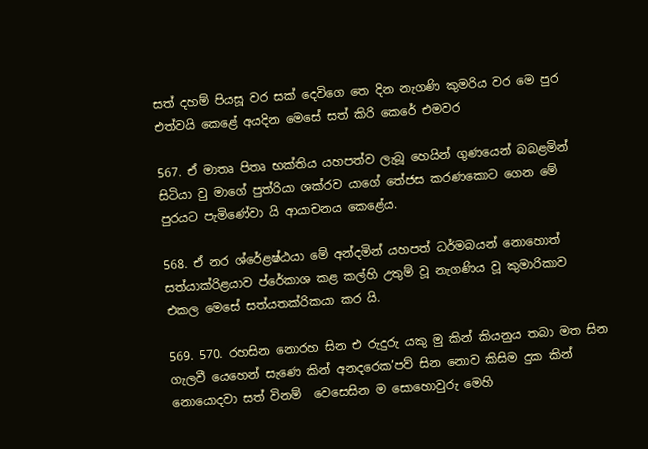සත් දහම් පියසූ වර සක් දෙවි‍ගෙ තෙ දින නැගණි කුමරිය වර මෙ පුර එත්වයි කෙළේ අයදින මෙසේ සත් කිරි කෙරේ එමවර

567. ඒ මාතෘ පිතෘ භක්තිය යහපත්ව ලැබූ හෙයින් ගුණයෙන් බබළමින් සිටියා වු මාගේ පුත්රියා ශක්රව යාගේ තේජස කරණකොට ගෙන මේ පුරයට පැමිණේවා යි ආයාචනය කෙළේය.

568. ඒ නර ශ්රේළෂ්ඨයා මේ අන්දමින් යහපත් ධර්මබයන් නොහොත් සත්යාක්රිළයාව ප්රේකාශ කළ කල්හි උතුම් වූ නැගණිය වූ කුමාරිකාව එකල මෙසේ සත්යතක්රිකයා කර යි.

569. 570. රහසින නොරහ සින එ රුදුරු යකු මු කින් කියනුය තබා මත සින ගැලවී යෙහෙන් සැණෙ කින් අනදරෙක’පව් සින නොව කිසිම දුක කින් නොයොදවා සත් විනම් ‍ වෙසෙසින ම සොහොවුරු මෙහි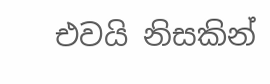එවයි නිසකින්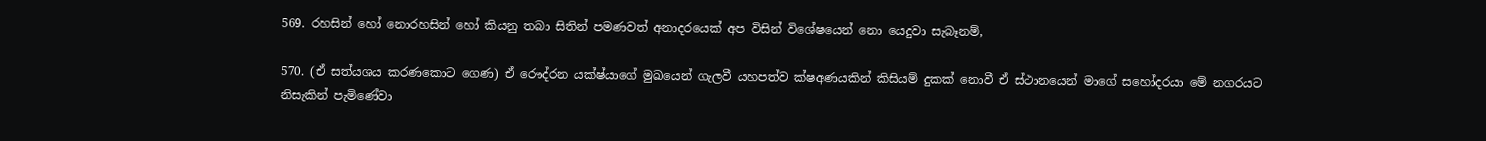569. රහසින් හෝ නොරහසින් හෝ කියනු තබා සිතින් පමණවත් අනාදරයෙක් අප විසින් විශේෂයෙන් නො යෙදුවා සැබෑනම්,

570. (ඒ සත්යශය කරණකොට ගෙණ) ඒ රෞද්රන යක්ෂ්යාගේ මුඛයෙන් ගැලවී යහපත්ව ක්ෂඅණයකින් කිසියම් දුකක් නොවී ඒ ස්ථානයෙන් මාගේ සහෝදරයා මේ නගරයට නිසැකින් පැමිණේවා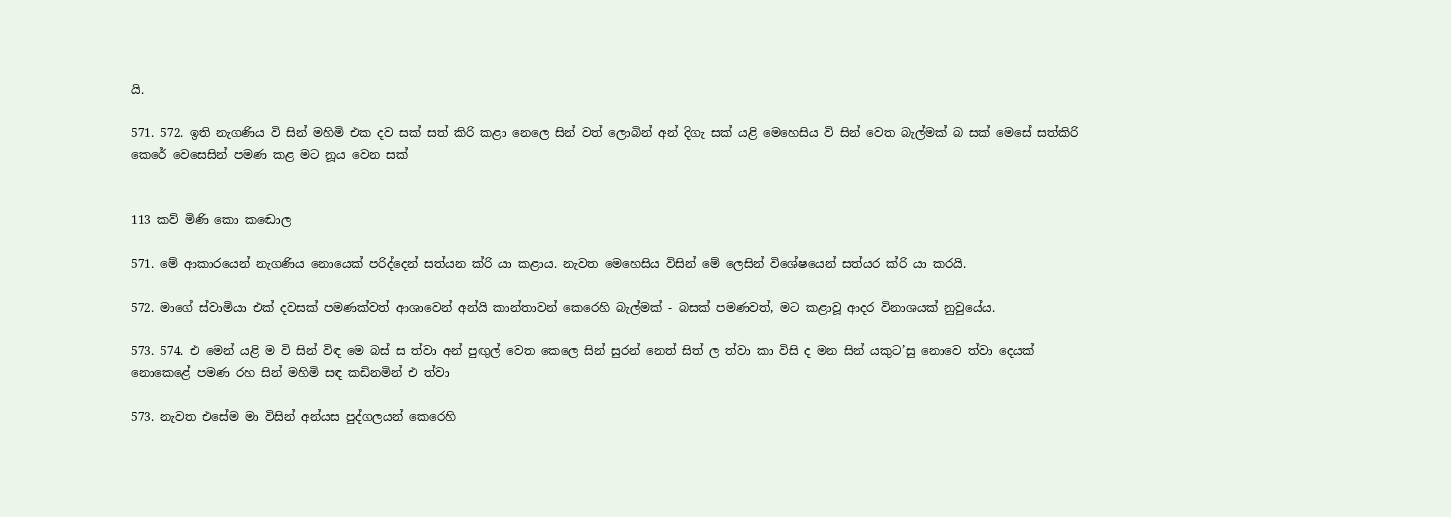යි.

571. 572. ඉති නැගණිය වි සින් මහිමි එක දව සක් සත් කිරි කළා නෙලෙ සින් වත් ලොබින් අන් දිගැ සක් යළි මෙහෙසිය වි සින් වෙත ‍බැල්මක් බ සක් මෙසේ සත්කිරි කෙරේ වෙසෙසින් පමණ කළ මට නූය වෙන සක්


113 කව් මිණි කො‍ කඬොල

571. මේ ආකාරයෙන් නැගණිය නොයෙක් පරිද්දෙන් සත්යන ක්රි යා කළාය. නැවත මෙහෙසිය විසින් මේ ලෙසින් විශේෂයෙන් සත්යර ක්රි යා කරයි.

572. මාගේ ස්වාමියා එක් දවසක් පමණක්වත් ආශාවෙන් අන්යි කාන්තාවන් කෙරෙහි බැල්මක් - බසක් පමණවත්, මට කළාවූ ආදර විනාශයක් නුවුයේය.

573. 574. එ මෙන් යළි ම වි සින් විඳ මෙ බස් ස ත්වා අන් පුඟුල් වෙත කෙලෙ සින් සුරන් නෙත් සිත් ල ත්වා කා විසි ද මන සින් යකුට’සු නොවෙ ත්වා දෙයක් නො‍කෙළේ පමණ රහ සින් මහිමි සඳ කඩිනමින් එ ත්වා

573. නැවත එසේම මා විසින් අන්යස පුද්ගලයන් කෙරෙහි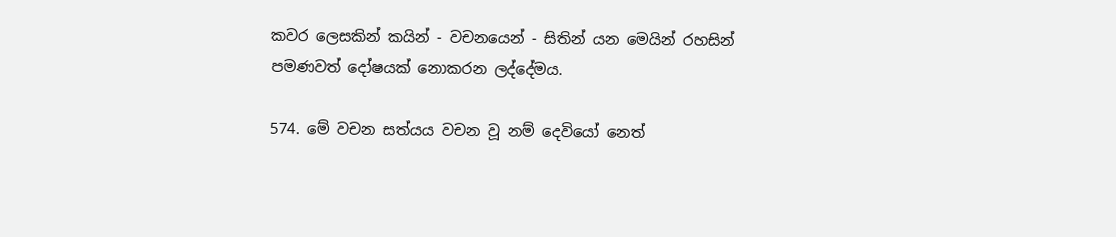කවර ලෙසකින් කයින් - වචනයෙන් - සිතින් යන මෙයින් රහසින් පමණවත් දෝෂයක් නොකරන ලද්දේමය.

574. මේ වචන සත්යය වචන වූ නම් දෙවියෝ නෙත්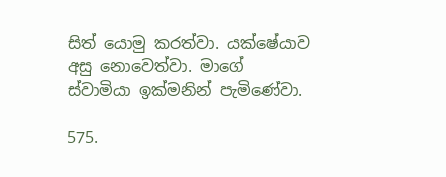සිත් යොමු කරත්වා. යක්ෂේයාව අසු නොවෙත්වා. මාගේ ස්වාමියා ඉක්මනින් පැමිණේවා.

575.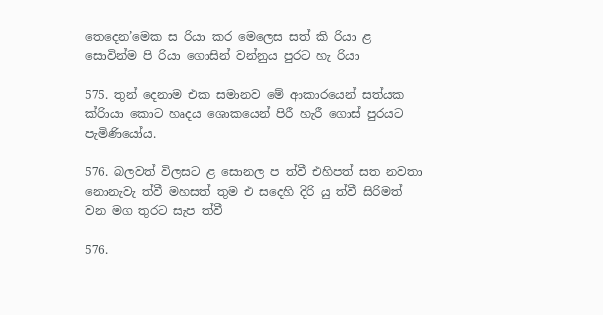තෙදෙන’මෙක ස රියා කර මෙලෙස සත් කි රියා ළ සොවින්ම පි රියා ගොසින් වන්නුය පුරට හැ රියා

575. තුන් දෙනාම එක සමානව මේ ආකාරයෙන් සත්යක ක්රිායා කොට හෘදය ශොකයෙන් පිරී හැරී ගොස් පුරයට පැමිණියෝය.

576. බලවත් විලසට ළ සොනල ප ත්වී එහිපත් සත නවතා නොනැවැ ත්වී මහසත් තුම එ සදෙහි දිරි යු ත්වී සිරිමත් වන මග තුරට සැප ත්වී

576.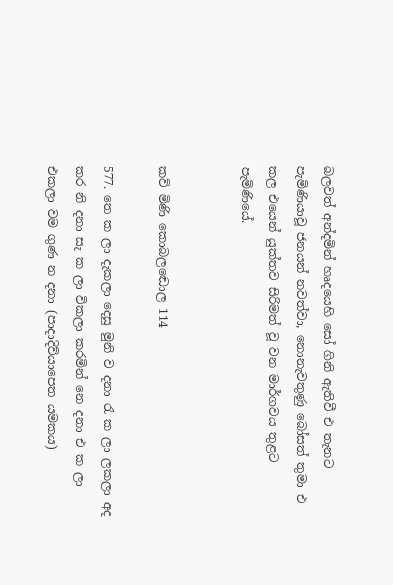බලවත් අන්දමින් හෘදයෙහි සෝ ගිනි ඇතිවී එ තැනට පැමිණියාවූ ජනයන් නවත්වා, නොනැවතුණු බෝසත් තුමා එ කල එයෙන් යුක්තව සිරිමත් වූ වන මාර්ගවය තුළට පැමිණියේ.


කව් මිණි කො‍බලඬොල 114

577. තෙ ක ලා දැකලා දෙසු මුනි ව දනා රැ ක ලා ලකලා අද කර නි දනා සැ ක ලා විකලා කරමින් නෙ දනා එ ක ලා එකලා වම ගුණ න දනා (පාදාදිව්යාපෙත යමකය)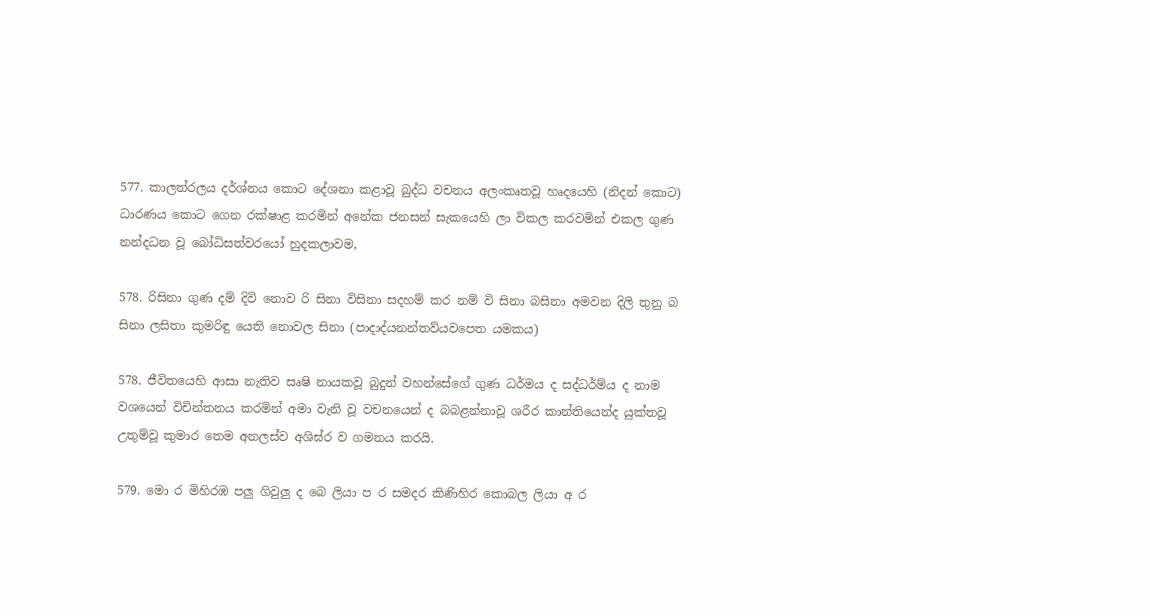577. කාලත්රලය දර්ශ්නය කොට දේශනා කළාවූ බුද්ධ වචනය අලංකෘතවූ හෘදයෙහි (නිදන් කොට) ධාරණය කොට ගෙන රක්ෂාළ කරමින් අනේක ජනසන් සැකයෙහි ලා විකල කරවමින් එකල ගුණ නන්දධන වූ බෝධිසත්වරයෝ හුදකලාවම,

578. රිසිනා ගුණ දම් දිවි නොව රි සිනා විසිනා සදහම් කර නම් වි සිනා බසිනා අමවන දිලි තුනු බ සිනා ලසිතා කුමරිඳු යෙති නොවල සිනා (පාදාද්යනන්තව්යවපෙත යමකය)

578. ජීවිතයෙහි ආසා නැතිව සෘෂි නායකවූ බුදුන් වහන්සේගේ ගුණ ධර්ම‍ය ද සද්ධර්ම්ය ද නාම වශයෙන් විචින්තනය කරමින් අමා වැනි වූ වචනයෙන් ද බබළන්නාවූ ශරීර කාන්තියෙන්ද යුක්තවූ උතුම්වූ කුමාර තෙම අනලස්ව අශිඝ්ර ව ගමනය කරයි.

579. මො ර මිහිරඹ පලු ගිවුලු ද බෙ ලියා ප‍ ර සමදර කිණිහිර කොබල ලියා අ ර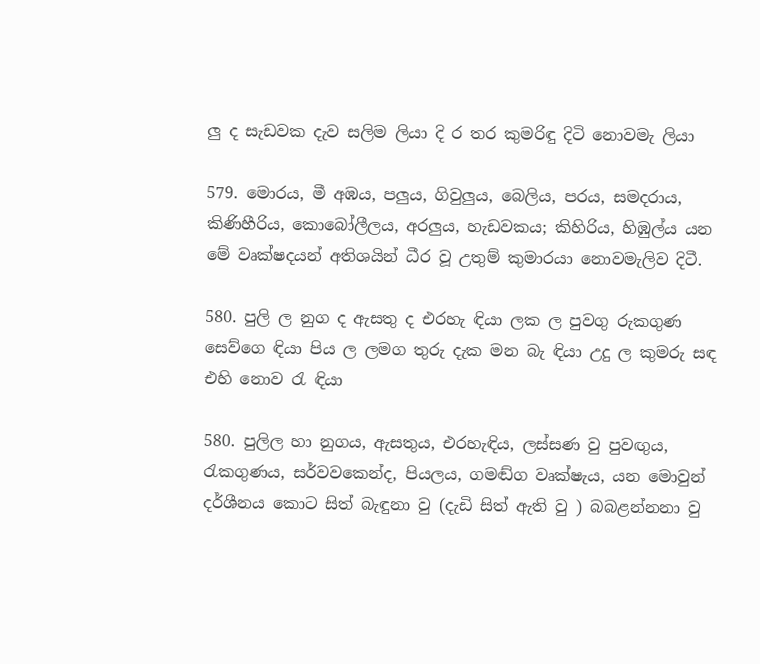ලු ද සැඩවක දැව සලිම ලියා දි ර තර කුමරිඳු දිටි නොවමැ ලියා

579. මොරය, මී අඹය, පලුය, ගිවුලුය, බෙලිය, පරය, සමදරාය, කිණිහීරිය, කොබෝලීලය, අරලුය, හැඩවකය; කිහිරිය, හිඹුල්ය යන මේ වෘක්ෂදයන් අතිශයින් ධීර වූ උතුම් කුමාරයා නොවමැලිව දිටී.

580. පුලි ල නුග ද ඇසතු ද එරහැ ඳියා ලක ල පුවගු රුකගුණ සෙව්ගෙ ඳියා පිය ල ලමග තුරු දැක මන බැ ඳියා උදු ල කුමරු සඳ එහි නොව රැ ඳියා

580. පුලිල හා නුගය, ඇසතුය, එරහැඳිය, ලස්සණ වු පුවඟුය, රැකගුණය, සර්වවකෙන්ද, පියලය, ගමඬ්ග වෘක්ෂැය, යන මොවුන් දර්ශීනය කොට සිත් බැඳුනා වු (දැඩි සිත් ඇති වු ) බබළන්නනා වු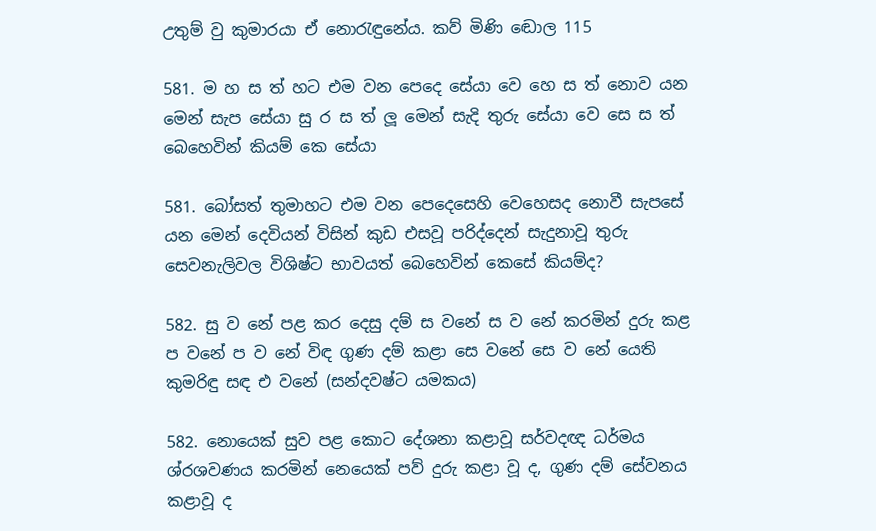උතුම් වු කුමාරයා ඒ නොරැඳුනේය. කව් මිණි ඬොල 115

581. ම හ ‍ස ත් හට එම වන පෙදෙ සේයා වෙ‍ හෙ ස ත් නොව යන මෙන් සැප ‍සේයා සු ර ස ත් ලූ මෙන් සැදි තුරු සේයා වෙ සෙ ස ත් බෙහෙවින් කියම් කෙ සේයා

581. බෝසත් තුමාහට එම වන පෙදෙසෙහි වෙහෙසද නොවී සැපසේ යන මෙන් දෙවියන් විසින් කුඩ එසවූ පරිද්දෙන් සැදුනාවූ තුරු සෙ‍වනැලිවල විශිෂ්ට භාවයත් බෙහෙවින් කෙසේ කියම්ද?

582. සු ව නේ පළ කර දෙසු දම් ස වනේ ස ව‍ නේ කරමින් දුරු කළ ප වනේ ප ව නේ විඳ ගුණ දම් කළා සෙ වනේ සෙ ව නේ යෙති කුමරිඳු සඳ එ වනේ (සන්දවෂ්ට යමකය)

582. නොයෙක් සුව පළ කොට දේශනා කළාවූ සර්වදඥ ධර්ම‍ය ශ්රශවණය කරමින් නෙයෙක් පව් දුරු කළා වූ ද, ගුණ දම් සේවනය කළාවූ ද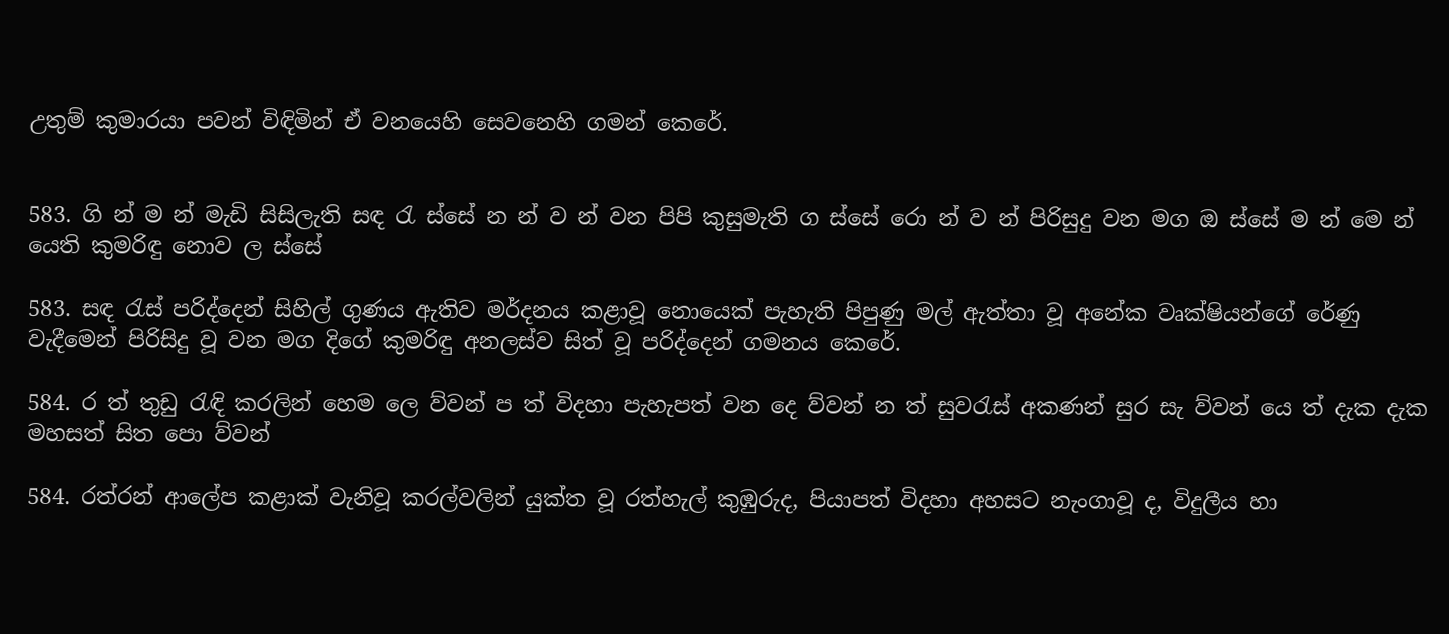උතුම් කුමාරයා පවන් විඳිමින් ඒ වනයෙහි සෙවනෙහි ගමන් කෙරේ.


583. ගි න් ම න් මැඩි සිසිලැති සඳ රැ ‍ස්සේ න න් ව න් වන පිපි කුසුමැති ග ස්සේ රො න් ව න් පිරිසුදු වන මග ඔ ස්සේ ම න් මෙ න් යෙති කුමරිඳු නොව ල ස්සේ

583. සඳ රැස් පරිද්දෙන් සිහිල් ගුණය ඇතිව මර්දනය කළාවූ නොයෙක් පැහැති පිපුණු මල් ඇත්තා වූ අනේක වෘක්ෂියන්ගේ රේණු වැදීමෙන් පිරිසිදු වූ වන මග දිගේ කුමරිඳු අනලස්ව සිත් වූ පරිද්දෙන් ගමනය කෙරේ.

584. ර ත් තුඩු රැඳි කරලින් හෙම ලෙ ව්වන් ප ත් විදහා පැහැපත් වන දෙ ව්වන් න ත් සුවරැස් අකණන් සුර සැ ව්වන් යෙ ත් දැක දැක මහසත් සිත පො ව්වන්

584. රත්රන් ආලේප කළාක් වැනිවූ කරල්වලින් යුක්ත වූ රත්හැල් කුඹුරුද, පියාපත් විදහා අහසට නැංගාවූ ද, විදුලීය හා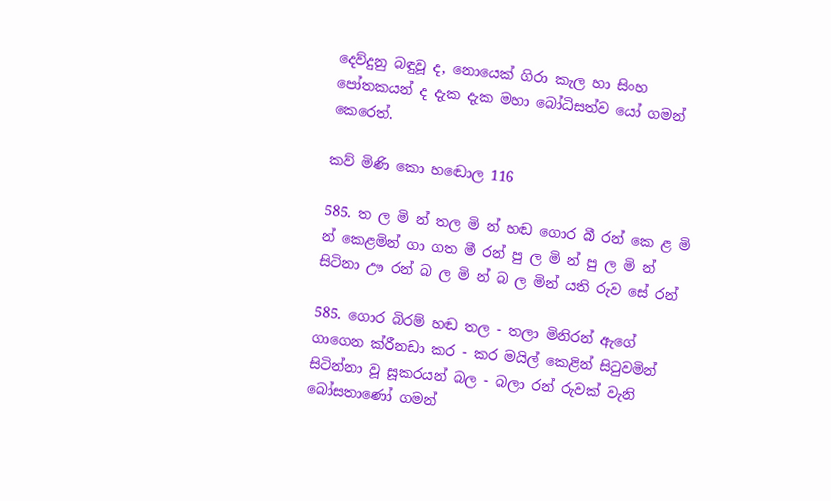දෙව්දුනු බඳුවූ ද, නොයෙක් ‍ගිරා කැල හා සිංහ පෝතකයන් ද දැක දැක මහා බෝධිසත්ව යෝ ගමන් කෙරෙත්.

කව් මිණි කො‍ හඬොල 116

585. ත ල මි න් තල මි න් හඬ ගොර බී රන් කෙ ළ මි න් කෙළමින් ගා ගත මී රන් පු ල මි න් පු ල මි න් සිටිනා ඌ රන් බ ල මි න් බ ල මින් යති රුව සේ රන්

585. ගොර බිරම් හඬ තල - තලා මිනිරන් ඇගේ ගාගෙන ක්රීනඩා කර - කර මයිල් කෙළින් සිටුවමින් සිටින්නා වූ සූකරයන් බල - බලා රන් රුවක් ‍වැනි බෝසතාණෝ ගමන්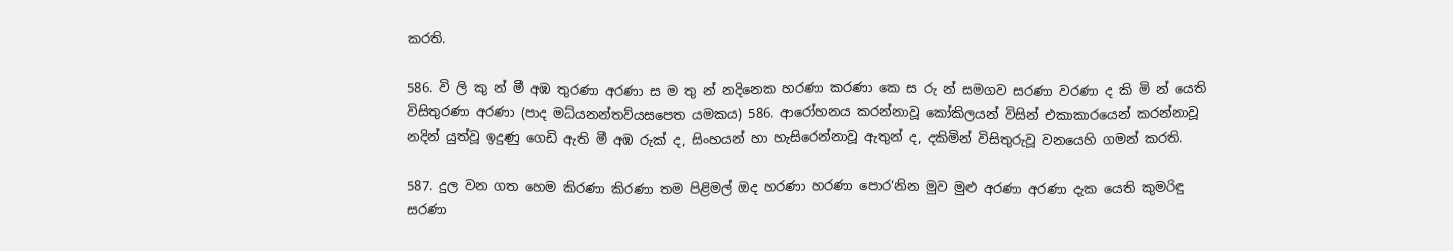කරති.

586. වි ලි කු න් මී අඹ තුරණා අරණා ස ම තු න් නදිනෙක හරණා කරණා කෙ ස රු න් සමගව සරණා වරණා ද කි මි න් යෙති විසිතුරණා අරණා (පාද මධ්යනන්තව්යසපෙත යමකය) 586. ආරෝහනය කරන්නාවූ කෝකිලයන් විසින් එකාකාරයෙන් කරන්නාවූ නදින් යුත්වූ ඉදුණු ගෙඩි ඇති මී අඹ රුක් ද, සිංහයන් හා හැසිරෙන්නාවූ ඇතුන් ද, දකිමින් විසිතුරුවූ වනයෙහි ගමන් කරති.

587. දුල වන ගත හෙම කිරණා කිරණා තම පිළිමල් ඔද හරණා හරණා පොර’නින මුව මුළු අරණා අරණා දැක යෙති කුමරිඳු සරණා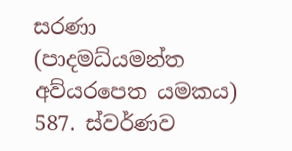සරණා (පාදමධ්යමන්ත අව්යරපෙත යමකය) 587. ස්වර්ණව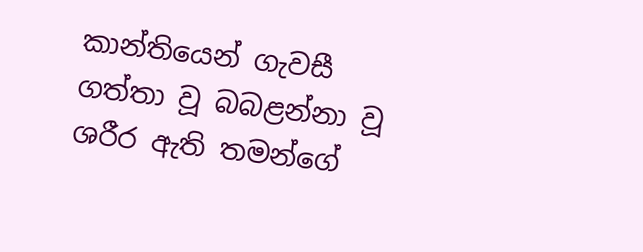කාන්තියෙන් ගැවසී ගත්තා වූ බබළන්නා වූ ශරීර ඇති තමන්ගේ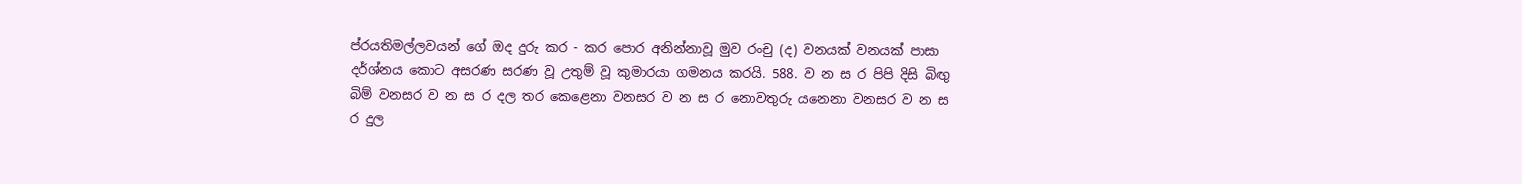ප්රයතිමල්ලවයන් ගේ ඔද දුරු කර - කර පොර අනින්නාවූ මුව රංචු (ද) වනයක් වනයක් පාසා දර්ශ්නය කොට අසරණ සරණ වූ උතුම් වූ කුමාරයා ගමනය කරයි. 588. ව න ස ර පිපි දිසි බිඟු බිම් වනසර ව න ස ර දල තර කෙළෙනා වනසර ව න ස ර නොවතුරු යනෙනා වනසර ව න ස ර දුල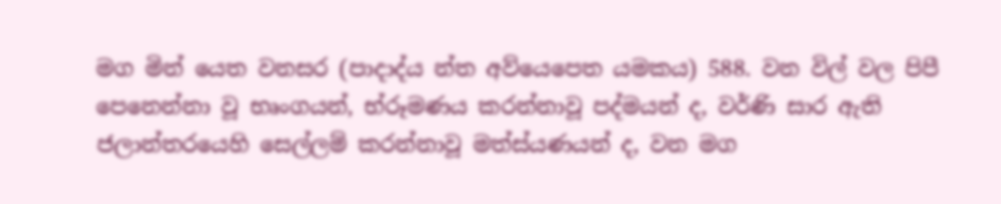මග මින් යෙත වනසර (පාදාද්ය න්ත අව්යෙපෙත යමකය) 588. වන විල් වල පිපී පෙනෙන්නා වූ භෘංගයන්, භ්රූමණය කරන්නාවූ පද්මයන් ද, වර්ණි සාර ඇති ජලාන්තරයෙහි සෙල්ලම් කරන්නාවූ මත්ස්යණයන් ද, වන මග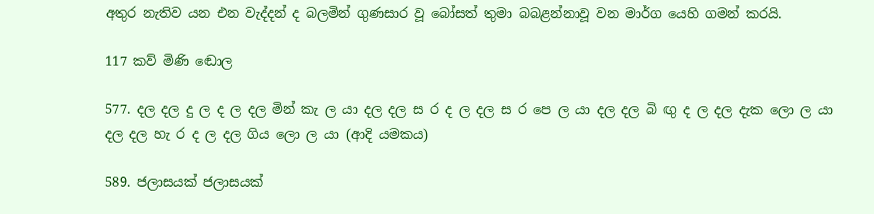අතුර නැතිව යන එන වැද්දන් ද බලමින් ගුණසාර වූ බෝසත් තුමා ‍බබළන්නාවූ වන මාර්ග යෙහි ගමන් කරයි.

117 කව් මිණි ඬොල

577. දල දල දු ල ද ල දල මින් කැ ල යා දල දල ස ර ද ල දල ස ර පෙ ල යා දල දල බි ඟු ද ල දල දැක ලො ල යා දල දල හැ ර ද ල දල ගිය ලො ල යා (ආදි යමකය)

589. ජලාසයක් ජලාසයක්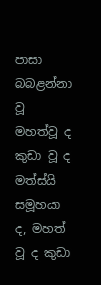පාසා බබළන්නා වූ මහත්වූ ද කුඩා වූ ද මත්ස්යි සමූහයා ද, මහත් වූ ද කුඩා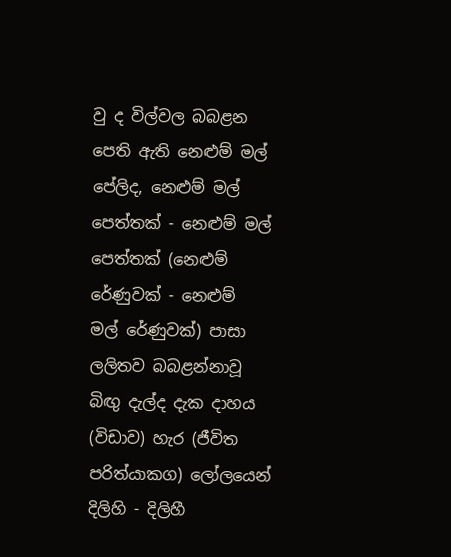වු ද විල්වල බබළන පෙති ‍ඇති නෙළුම් මල් පේලිද, නෙළුම් මල් පෙත්තක් - නෙළුම් මල් පෙත්තක් (නෙළුම් රේණුවක් - නෙළුම් මල් ‍රේණුවක්) පාසා ලලිතව බබළන්නාවූ බිඟු දැල්ද දැක දාහය (විඩාව) හැර (ජීවිත පරිත්යාකග) ලෝලයෙන් දිලිහි - දිලිහී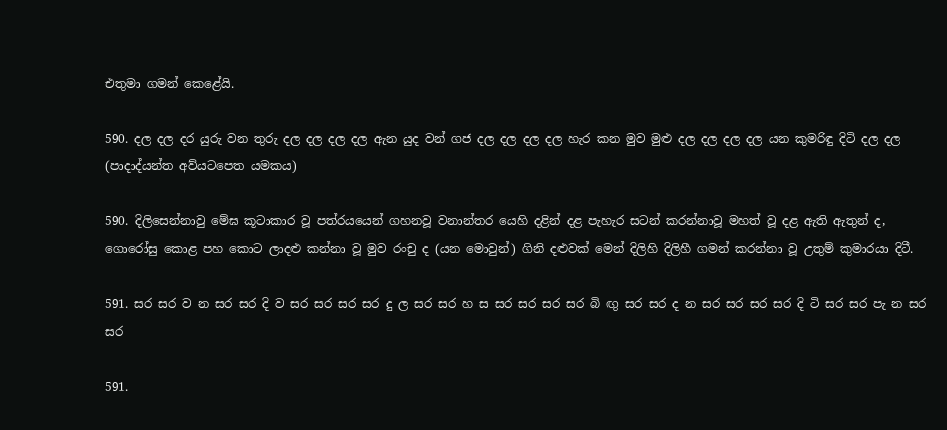එතුමා ගමන් කෙළේයි.

590. දල දල දර යුරු වන තුරු දල දල දල දල ඇන යුද වන් ගජ දල දල දල දල හැර කන මුව මුළු දල දල දල දල යන කුමරිඳු දිටි දල දල (පාදාද්ය‍න්ත අව්යටපෙත යමකය)

590. දිලිසෙන්නාවු මේඝ කූටාකාර වූ පත්රයයෙන් ගහනවූ වනාන්තර යෙහි දළින් දළ පැහැර සටන් කරන්නාවූ මහත් වූ දළ ඇති ඇතුන් ද, ගොරෝසු කොළ පහ කොට ලාදළු කන්නා වූ මුව රංචු ද (යන මොවුන්) ගිනි දළුවක් මෙන් දිලිහි දිලිහී ගමන් කරන්නා වූ උතුම් කුමාරයා දිටී.

591. සර සර ව න සර සර දි ව සර සර සර සර දු ල සර සර හ ස සර සර සර සර බි ඟු සර සර ද න සර සර සර සර දි ටි සර සර පැ න සර සර

591.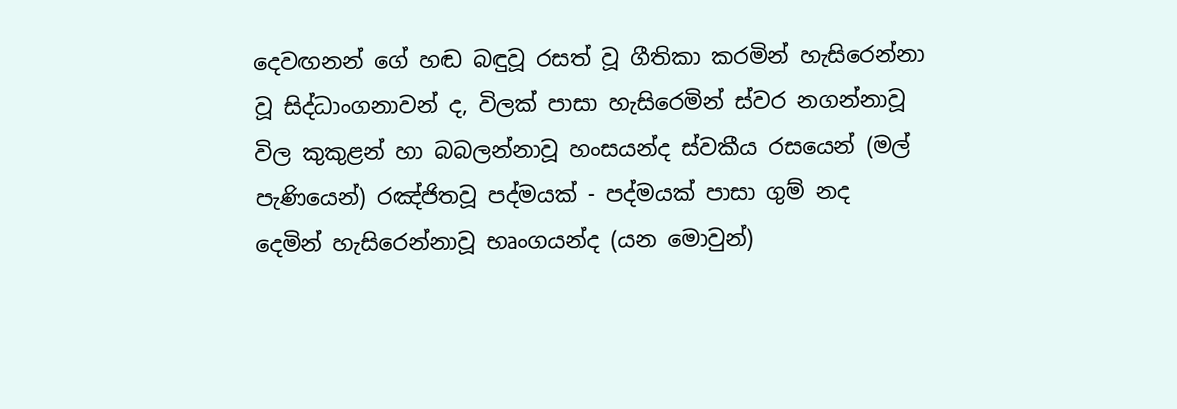දෙවඟනන් ගේ හඬ බඳුවූ රසත් වූ ගීතිකා කරමින් හැසිරෙන්නා වූ සිද්ධාංගනාවන් ද, විලක් පාසා හැසිරෙමින් ස්වර නගන්නාවූ විල කුකුළන් හා බබලන්නාවූ හංසයන්ද ස්වකීය රසයෙන් (මල් පැණියෙන්) රඤ්ජිතවූ පද්මයක් - පද්මයක් පාසා ගුම් නද දෙමින් හැසිරෙන්නාවූ භෘංගයන්ද (යන මොවුන්)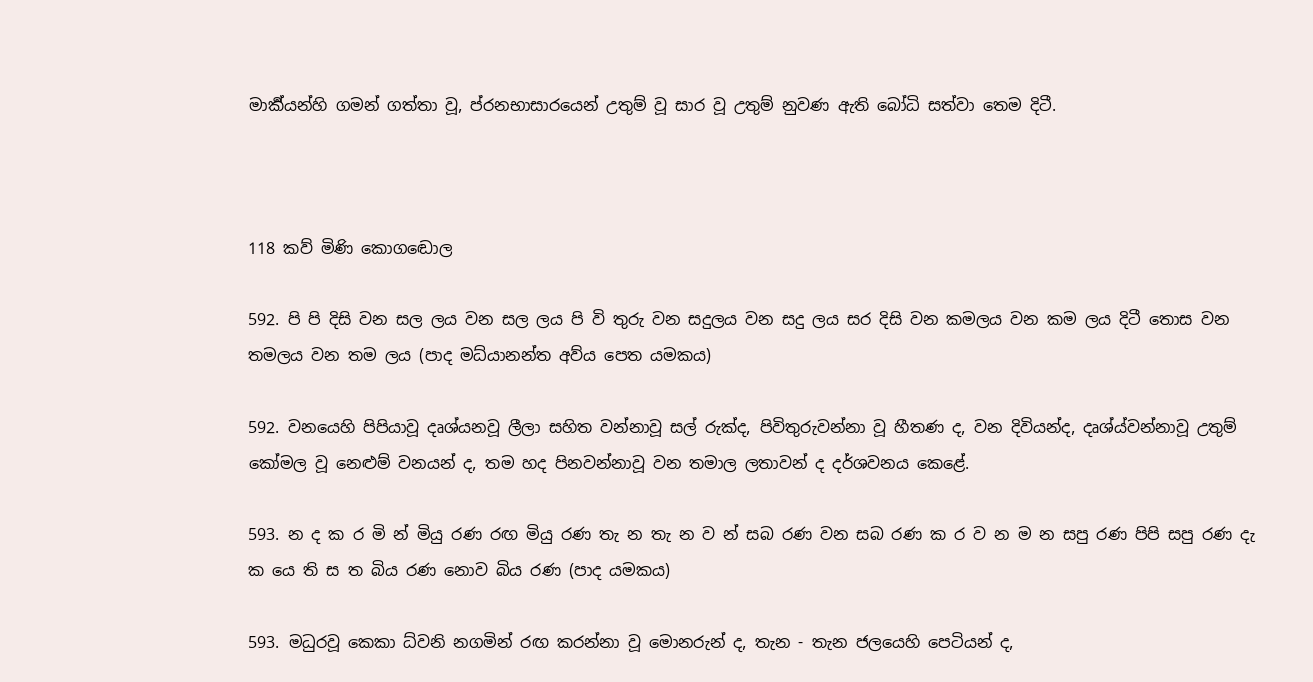මාර්‍ක්යන්හි ගමන් ගත්තා වූ, ප්රනභාසාරයෙන් උතුම් වූ සාර වූ උතුම් නුවණ ඇති බෝධි සත්වා තෙම දිටී.



118 කව් මිණි කො‍‍ගඬොල

592. පි පි දිසි වන සල ලය වන සල ලය පි වි තුරු වන සදුලය වන සදු ලය සර දිසි වන කමලය වන කම ලය දිටී තොස වන තමලය වන තම ලය (පාද මධ්යානන්ත අව්ය පෙත යමකය)

592. වනයෙහි පිපියාවූ දෘශ්යනවූ ලීලා සහිත වන්නාවූ සල් රුක්ද, පිවිතුරුවන්නා වූ හීතණ ද, වන දිවියන්ද, දෘශ්ය්වන්නාවූ උතුම් කෝමල වූ නෙළුම් වනයන් ද, තම හද පිනවන්නාවූ වන තමාල ලතාවන් ද දර්ශවනය කෙළේ.

593. න ද ක ර මි න් මියු රණ රඟ මියු රණ තැ න තැ න ව න් සබ රණ වන සබ රණ ක ර ව න ම න සපු රණ පිපි සපු රණ දැ ක යෙ ති ස ත බිය රණ නොව බිය රණ (පාද යමකය)

593. මධුරවූ කෙකා ධ්වනි නගමින් රඟ කරන්නා වූ මොනරුන් ද, තැන - තැන ජලයෙහි පෙටි‍යන් ද,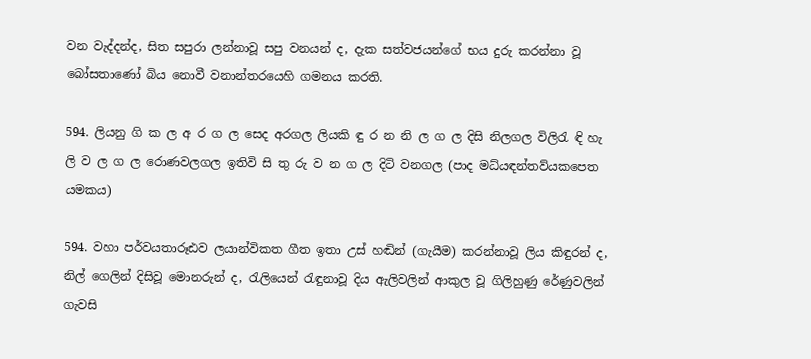වන වැද්දන්ද, සිත සපුරා ලන්නාවූ සපු වනයන් ද, දැක සත්වජයන්ගේ භය දුරු කරන්නා වූ බෝසතාණෝ බිය නොවී වනාන්තරයෙහි ගමනය කරති.

594. ලියනු ගි ක ල අ ර ග ල සෙද අරගල ලියකි ඳු ර න නි ල ග ල දිසි නිලගල විලිරැ ඳි හැ ලි ව ල ග ල රොණවලගල ඉතිවි සි තු රු ව න ග ල දිටි වනගල (පාද මධ්යඳන්තව්යකපෙත යමකය)

594. වහා පර්වයතාරූඪව ලයාන්විකත ගීත ඉතා උස් හඬින් (ගැයීම) කරන්නාවූ ලිය කිඳුරන් ද, නිල් ගෙලින් දිසිවූ මොනරුන් ද, රැලියෙන් රැඳුනාවූ දිය ඇලිවලින් ආකුල වූ ගිලිහුණු රේණුවලින් ගැවසි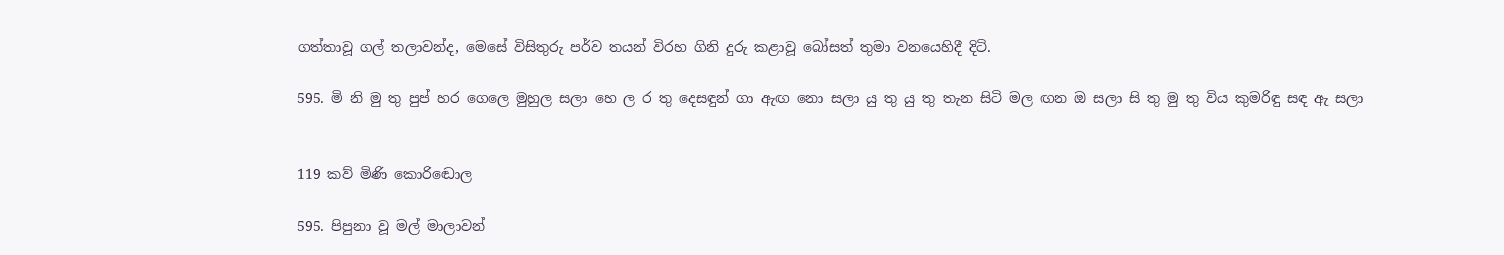ගත්තාවූ ගල් තලාවන්ද, මෙසේ විසිතුරු පර්ව තයන් විරහ ගිනි දුරු කළාවූ බෝසත් තුමා වනයෙහිදී දිටි.

595. මි නි මු තු පුප් හර ගෙලෙ මුහුල සලා හෙ ල ර තු දෙසඳුන් ගා ඇඟ නො සලා යු තු යු තු තැන සිටි මල ඟන ඔ සලා සි තු මු තු විය කුමරිඳු සඳ ඇ සලා


119 කව් මිණි කො‍රිඬොල

595. පිපුනා වූ මල් මාලාවන්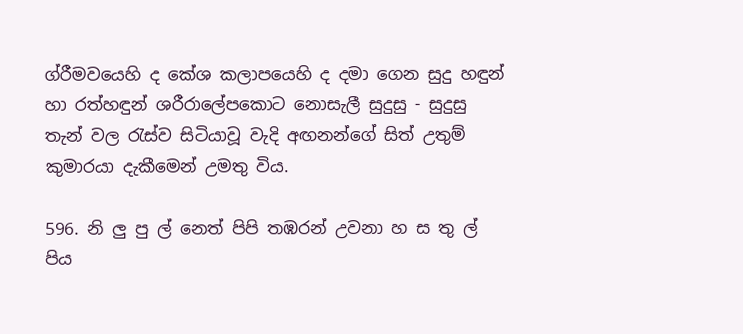ග්රීමවයෙහි ද කේශ කලාපයෙහි ද දමා ගෙන සුදු හඳුන් හා රත්හඳුන් ශරීරාලේපකොට නොසැලී සුදුසු - සුදුසු තැන් වල රැස්ව සිටියාවූ වැදි අඟනන්ගේ සිත් උතුම් කුමාරයා දැකීමෙන් උමතු විය.

596. නි ලු පු ල් නෙත් පිපි තඹරන් උවනා හ ස තු ල් පිය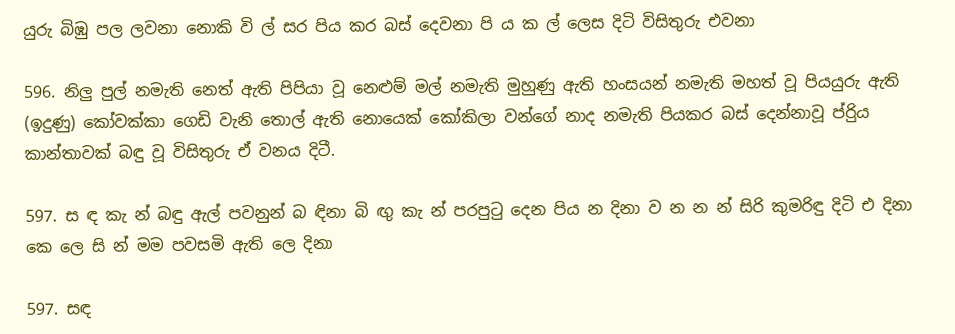යුරු බිඹු පල ලවනා නොකි වි ල් සර පිය කර බස් දෙවනා පි ය ක ල් ලෙස දිටි විසිතුරු ‍එවනා

596. නිලු පුල් නමැති නෙත් ඇති පිපියා වූ නෙළුම් මල් නමැති මුහුණු ඇති හංසයන් නමැති මහත් වූ පියයුරු ඇති (ඉදුණු) කෝවක්කා ගෙඩි වැනි තොල් ඇති නොයෙක් කෝකිලා වන්ගේ නාද නමැති පියකර බස් දෙන්නාවූ ප්රිුය කාන්තාවක් බඳු වූ විසිතුරු ඒ වනය දිටී.

597. ස ඳ කැ න් බඳු ඇල් පවනුන් බ ඳිනා බි ඟු කැ න් පරපුටු දෙන පිය න දිනා ව න න න් සිරි කුමරිඳු දිටි එ දිනා කෙ‍ ලෙ සි න් මම පවසමි ඇති ලෙ දිනා

597. සඳ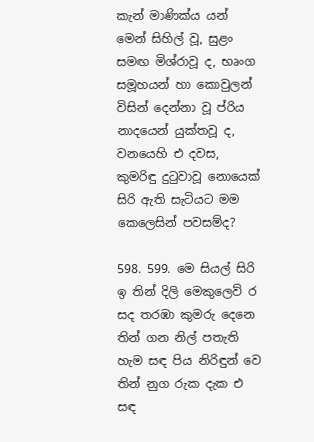කැන් මාණික්ය යන් මෙන් සිහිල් වූ, සුළං සමඟ මිශ්රාවූ ද, භෘංග සමූහයන් හා කොවුලන් විසින් දෙන්නා වූ ප්රි‍ය නාදයෙන් යුක්තවූ ද, වනයෙහි එ දවස, කුමරිඳු දුටුවාවූ නොයෙක් සිරි ඇති සැටියට මම කෙලෙසින් පවසම්ද?

598. 599. මෙ සියල් සිරි ඉ තින් දිලි මෙකුලෙව් ර සද තරඹා කුමරු දෙනෙ තින් ගන නිල් පතැති හැම සඳ පිය නිරිඳුන් වෙ තින් නුග රුක දැක එ සඳ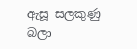ඇසූ සලකුණු බලා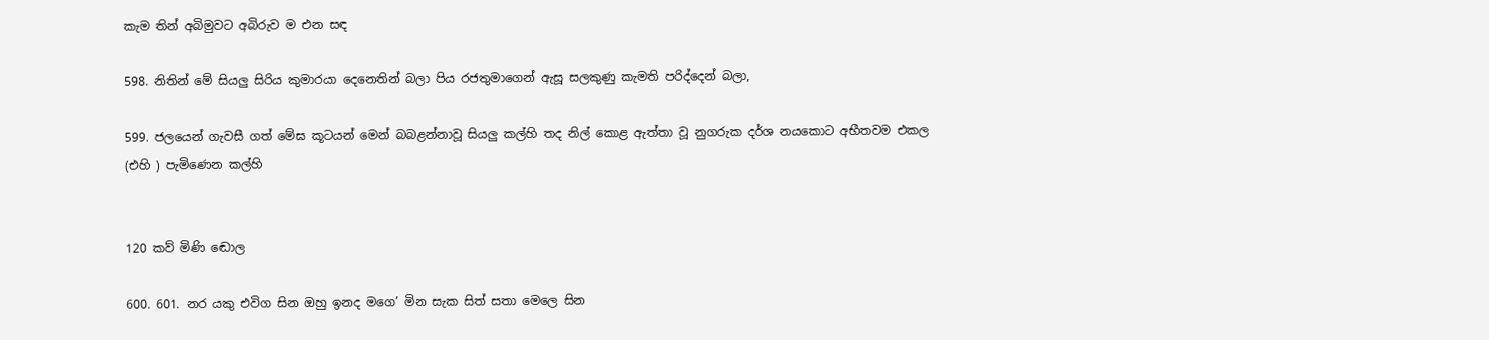කැම තින් අබිමුවට අබිරුව ම එන සඳ

598. නිතින් මේ සියලු සිරිය කුමාරයා දෙනෙතින් බලා පිය රජතුමාගෙන් ඇසූ සලකුණු කැමති පරිද්දෙන් බලා,

599. ජලයෙන් ගැවසී ගත් මේඝ කූටයන් මෙන් බබළන්නාවූ සියලු කල්හි තද නිල් කොළ ඇත්තා වූ නුගරුක දර්ශ නයකොට අභීතවම එකල (එහි ) පැමිණෙන කල්හි


120 කව් මිණි ඬොල

600. 601. නර යකු එවිග සින ඔහු ඉනද මගෙ’ මින සැක සිත් සතා මෙලෙ සින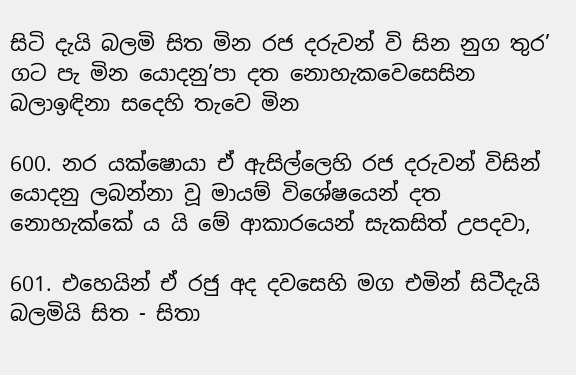සිටි දැයි බලමි සිත මින රජ දරුවන් වි සින නුග තුර’ ගට පැ මින යොදනු’පා දත නොහැකවෙසෙසින බලාඉඳිනා ස‍දෙහි තැවෙ මින

600. නර යක්ෂොයා ඒ ඇසිල්ලෙහි රජ දරුවන් විසින් යොදනු ලබන්නා වූ මායම් විශේ‍ෂයෙන් දත නොහැක්කේ ය යි මේ ආකාරයෙන් සැකසිත් උපදවා,

601. එහෙයින් ඒ රජු අද දවසෙහි මග එමින් සිටීදැයි බලමියි සිත - සිතා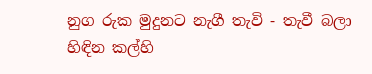නුග රුක මුදුනට නැගී තැවි - තැවී බලා හිඳින කල්හි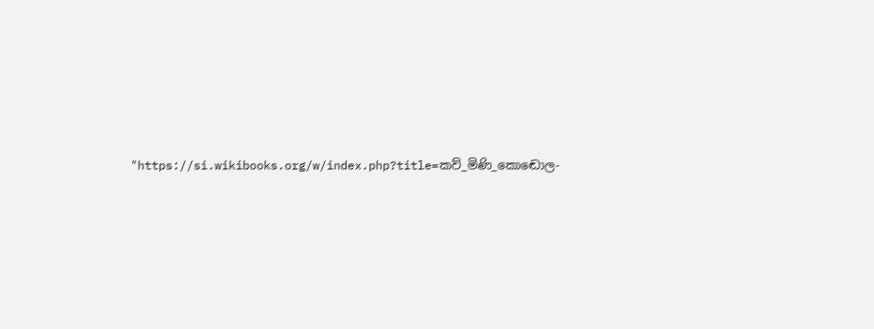"https://si.wikibooks.org/w/index.php?title=කව්_මිණි_කොඬොල-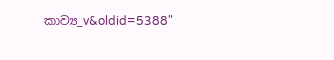කාව්‍ය_v&oldid=5388"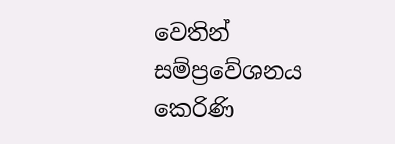වෙතින් සම්ප්‍රවේශනය කෙරිණි